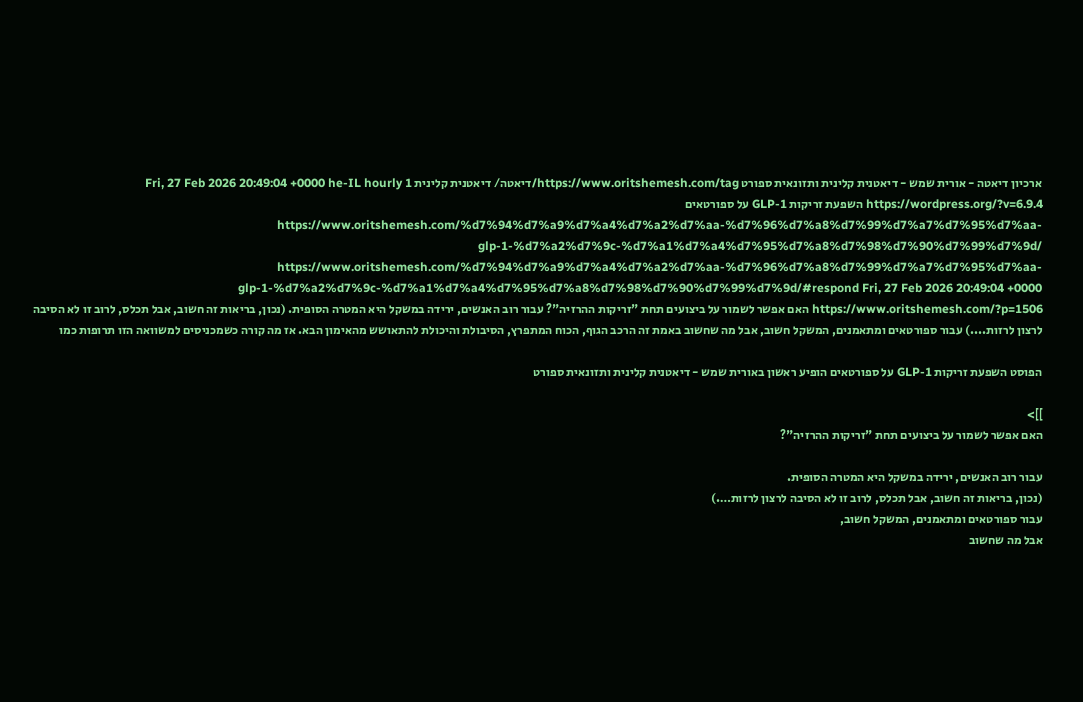ארכיון דיאטה - אורית שמש - דיאטנית קלינית ותזונאית ספורט https://www.oritshemesh.com/tag/דיאטה/ דיאטנית קלינית Fri, 27 Feb 2026 20:49:04 +0000 he-IL hourly 1 https://wordpress.org/?v=6.9.4 השפעת זריקות GLP-1 על ספורטאים https://www.oritshemesh.com/%d7%94%d7%a9%d7%a4%d7%a2%d7%aa-%d7%96%d7%a8%d7%99%d7%a7%d7%95%d7%aa-glp-1-%d7%a2%d7%9c-%d7%a1%d7%a4%d7%95%d7%a8%d7%98%d7%90%d7%99%d7%9d/ https://www.oritshemesh.com/%d7%94%d7%a9%d7%a4%d7%a2%d7%aa-%d7%96%d7%a8%d7%99%d7%a7%d7%95%d7%aa-glp-1-%d7%a2%d7%9c-%d7%a1%d7%a4%d7%95%d7%a8%d7%98%d7%90%d7%99%d7%9d/#respond Fri, 27 Feb 2026 20:49:04 +0000 https://www.oritshemesh.com/?p=1506 האם אפשר לשמור על ביצועים תחת "זריקות ההרזיה"? עבור רוב האנשים, ירידה במשקל היא המטרה הסופית. (נכון, בריאות זה חשוב, אבל תכלס, לרוב זו לא הסיבה לרצון לרזות....) עבור ספורטאים ומתאמנים, המשקל חשוב, אבל מה שחשוב באמת זה הרכב הגוף, הכוח המתפרץ, הסיבולת והיכולת להתאושש מהאימון הבא. אז מה קורה כשמכניסים למשוואה הזו תרופות כמו

הפוסט השפעת זריקות GLP-1 על ספורטאים הופיע ראשון באורית שמש - דיאטנית קלינית ותזונאית ספורט

]]>
האם אפשר לשמור על ביצועים תחת "זריקות ההרזיה"?

עבור רוב האנשים, ירידה במשקל היא המטרה הסופית.
(נכון, בריאות זה חשוב, אבל תכלס, לרוב זו לא הסיבה לרצון לרזות….)
עבור ספורטאים ומתאמנים, המשקל חשוב,
אבל מה שחשוב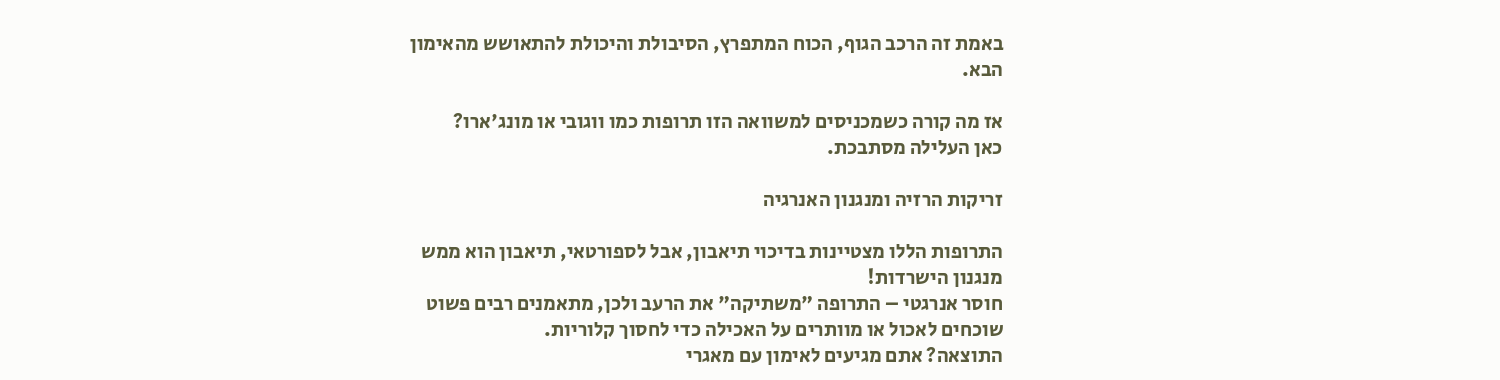באמת זה הרכב הגוף, הכוח המתפרץ, הסיבולת והיכולת להתאושש מהאימון הבא.

אז מה קורה כשמכניסים למשוואה הזו תרופות כמו ווגובי או מונג'ארו?
כאן העלילה מסתבכת.

זריקות הרזיה ומנגנון האנרגיה

התרופות הללו מצטיינות בדיכוי תיאבון, אבל לספורטאי, תיאבון הוא ממש מנגנון הישרדות!
חוסר אנרגטי – התרופה "משתיקה" את הרעב ולכן, מתאמנים רבים פשוט שוכחים לאכול או מוותרים על האכילה כדי לחסוך קלוריות.
התוצאה? אתם מגיעים לאימון עם מאגרי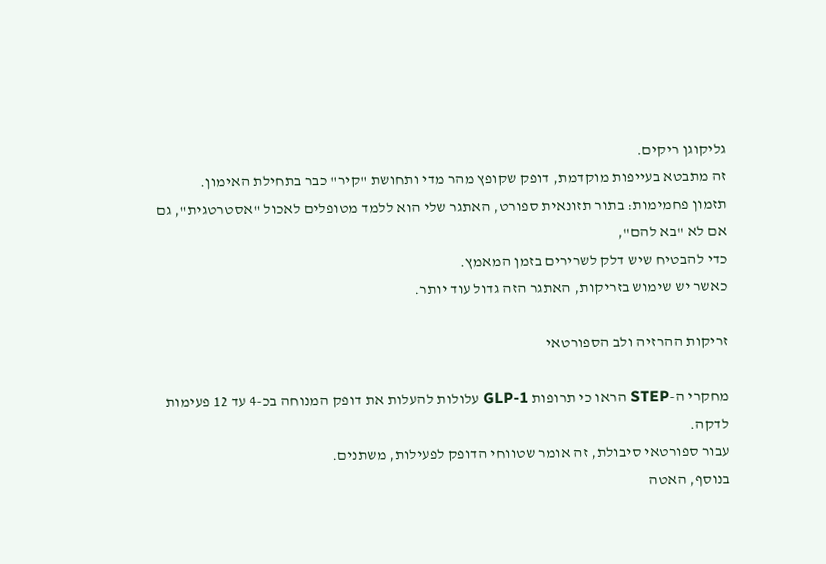גליקוגן ריקים.
זה מתבטא בעייפות מוקדמת, דופק שקופץ מהר מדי ותחושת "קיר" כבר בתחילת האימון.
תזמון פחמימות: בתור תזונאית ספורט, האתגר שלי הוא ללמד מטופלים לאכול "אסטרטגית", גם אם לא "בא להם",
כדי להבטיח שיש דלק לשרירים בזמן המאמץ.
כאשר יש שימוש בזריקות, האתגר הזה גדול עוד יותר.

זריקות ההרזיה ולב הספורטאי

מחקרי ה-STEP הראו כי תרופות GLP-1 עלולות להעלות את דופק המנוחה בכ-4 עד 12 פעימות לדקה.
עבור ספורטאי סיבולת, זה אומר שטווחי הדופק לפעילות, משתנים.
בנוסף, האטה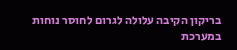בריקון הקיבה עלולה לגרום לחוסר נוחות במערכת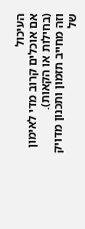העיכול
אם אוכלים קרוב מדי לאימון (בחילות או הקאות).
וזה מחייב תזמון ותכנון מדויק של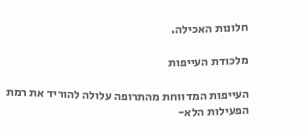חלונות האכילה.

מלכודת העייפות

העייפות המדווחת מהתרופה עלולה להוריד את רמת הפעילות הלא-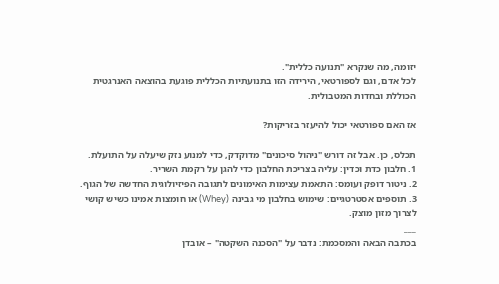יזומה, מה שנקרא "תנועה כללית".
לכל אדם, וגם לספורטאי, הירידה הזו בתנועתיות הכללית פוגעת בהוצאה האנרגטית הכוללת ובחדות המטבולית.

אז האם ספורטאי יכול להיעזר בזריקות?

תכלס, כן. אבל זה דורש "ניהול סיכונים" מדוקדק, כדי למנוע נזק שיעלה על התועלת.
1. חלבון כדת וכדין: עליה בצריכת החלבון כדי להגן על רקמת השריר.
2. ניטור דופק ועומס: התאמת עצימות האימונים לתגובה הפיזיולוגית החדשה של הגוף.
3. תוספים אסטרטגיים: שימוש בחלבון מי גבינה (Whey) או חומצות אמינו כשיש קושי לצרוך מזון מוצק.
___
בכתבה הבאה והמסכמת: נדבר על "הסכנה השקטה" – אובדן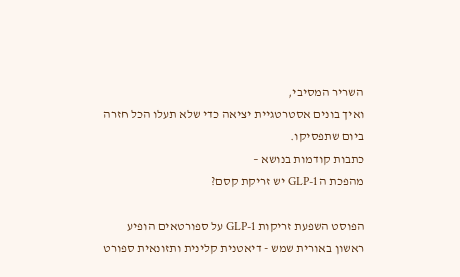השריר המסיבי,
ואיך בונים אסטרטגיית יציאה כדי שלא תעלו הכל חזרה ביום שתפסיקו.
כתבות קודמות בנושא –
מהפכת ה GLP-1 יש זריקת קסם?

הפוסט השפעת זריקות GLP-1 על ספורטאים הופיע ראשון באורית שמש - דיאטנית קלינית ותזונאית ספורט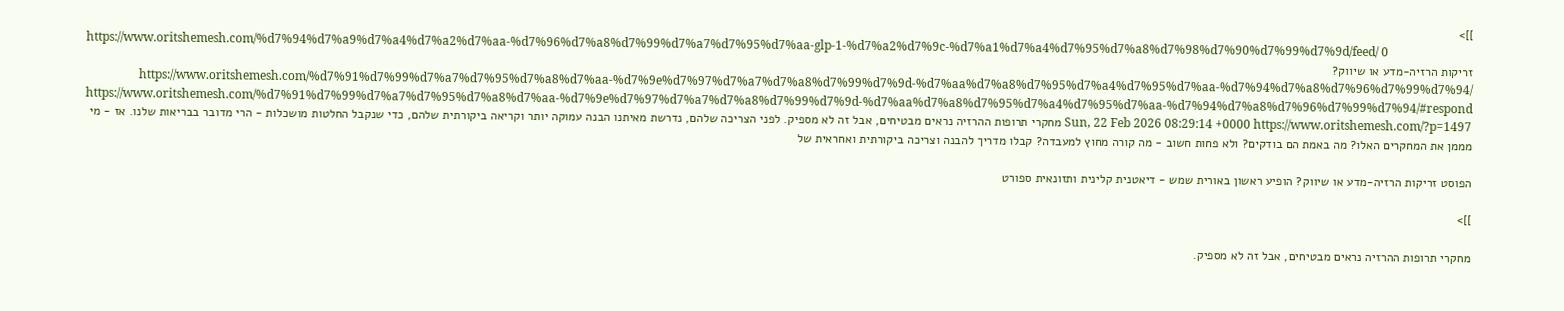]]>
https://www.oritshemesh.com/%d7%94%d7%a9%d7%a4%d7%a2%d7%aa-%d7%96%d7%a8%d7%99%d7%a7%d7%95%d7%aa-glp-1-%d7%a2%d7%9c-%d7%a1%d7%a4%d7%95%d7%a8%d7%98%d7%90%d7%99%d7%9d/feed/ 0
זריקות הרזיה-מדע או שיווק? https://www.oritshemesh.com/%d7%91%d7%99%d7%a7%d7%95%d7%a8%d7%aa-%d7%9e%d7%97%d7%a7%d7%a8%d7%99%d7%9d-%d7%aa%d7%a8%d7%95%d7%a4%d7%95%d7%aa-%d7%94%d7%a8%d7%96%d7%99%d7%94/ https://www.oritshemesh.com/%d7%91%d7%99%d7%a7%d7%95%d7%a8%d7%aa-%d7%9e%d7%97%d7%a7%d7%a8%d7%99%d7%9d-%d7%aa%d7%a8%d7%95%d7%a4%d7%95%d7%aa-%d7%94%d7%a8%d7%96%d7%99%d7%94/#respond Sun, 22 Feb 2026 08:29:14 +0000 https://www.oritshemesh.com/?p=1497 מחקרי תרופות ההרזיה נראים מבטיחים, אבל זה לא מספיק. לפני הצריכה שלהם, נדרשת מאיתנו הבנה עמוקה יותר וקריאה ביקורתית שלהם, כדי שנקבל החלטות מושכלות - הרי מדובר בבריאות שלנו. אז - מי מממן את המחקרים האלו? מה באמת הם בודקים? ולא פחות חשוב - מה קורה מחוץ למעבדה? קבלו מדריך להבנה וצריכה ביקורתית ואחראית של

הפוסט זריקות הרזיה-מדע או שיווק? הופיע ראשון באורית שמש - דיאטנית קלינית ותזונאית ספורט

]]>

מחקרי תרופות ההרזיה נראים מבטיחים, אבל זה לא מספיק.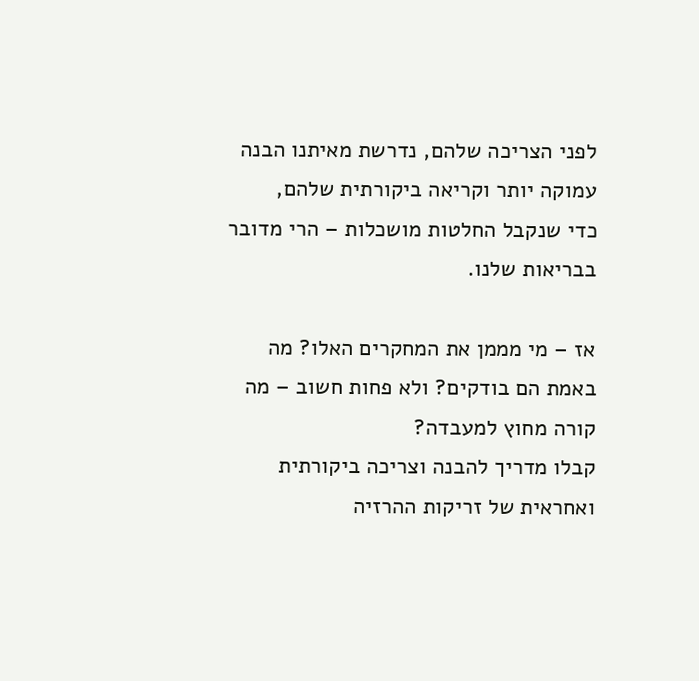לפני הצריכה שלהם, נדרשת מאיתנו הבנה עמוקה יותר וקריאה ביקורתית שלהם,
כדי שנקבל החלטות מושכלות – הרי מדובר בבריאות שלנו.

אז – מי מממן את המחקרים האלו? מה באמת הם בודקים? ולא פחות חשוב – מה קורה מחוץ למעבדה?
קבלו מדריך להבנה וצריכה ביקורתית ואחראית של זריקות ההרזיה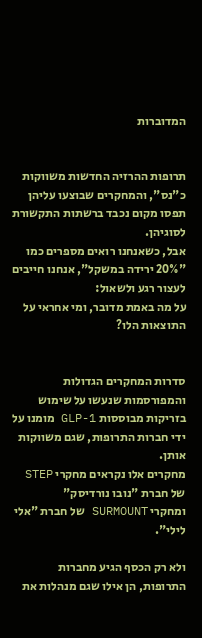המדוברות


תרופות ההרזיה החדשות משווקות כ"נס", והמחקרים שבוצעו עליהן תפסו מקום נכבד ברשתות התקשורת לסוגיהן.
אבל, כשאנחנו רואים מספרים כמו "20% ירידה במשקל", אנחנו חייבים לעצור רגע ולשאול:
על מה באמת מדובר, ומי אחראי על התוצאות הלו?


סדרות המחקרים הגדולות והמפורסמות שנעשו על שימוש בזריקות מבוססות GLP-1 מומנו על ידי חברות התרופות, שגם משווקות אותן.
מחקרים אלו נקראים מחקרי STEP של חברת "נובו נורדיסק"
ומחקרי SURMOUNT של חברת "אלי לילי".

ולא רק הכסף הגיע מחברות התרופות, הן אילו שגם מנהלות את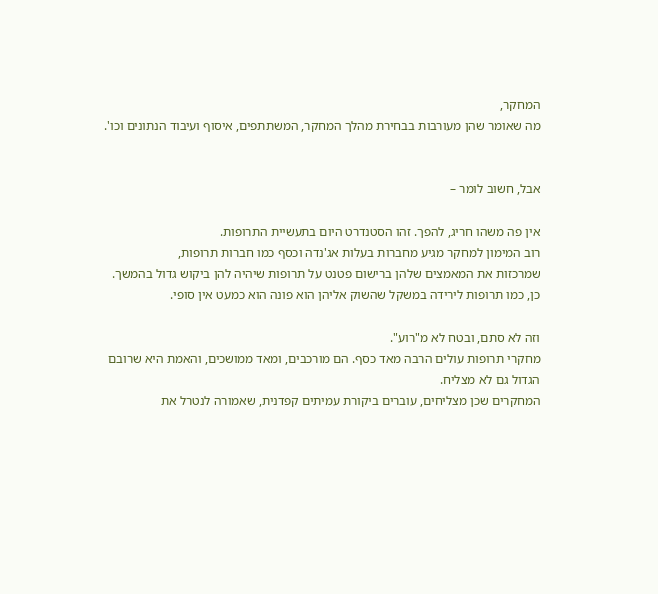המחקר,
מה שאומר שהן מעורבות בבחירת מהלך המחקר, המשתתפים, איסוף ועיבוד הנתונים וכו'.


אבל, חשוב לומר –

אין פה משהו חריג, להפך. זהו הסטנדרט היום בתעשיית התרופות.
רוב המימון למחקר מגיע מחברות בעלות אג'נדה וכסף כמו חברות תרופות,
שמרכזות את המאמצים שלהן ברישום פטנט על תרופות שיהיה להן ביקוש גדול בהמשך.
כן, כמו תרופות לירידה במשקל שהשוק אליהן הוא פונה הוא כמעט אין סופי.

וזה לא סתם, ובטח לא מ"רוע".
מחקרי תרופות עולים הרבה מאד כסף. הם מורכבים, ומאד ממושכים, והאמת היא שרובם הגדול גם לא מצליח.
המחקרים שכן מצליחים, עוברים ביקורת עמיתים קפדנית, שאמורה לנטרל את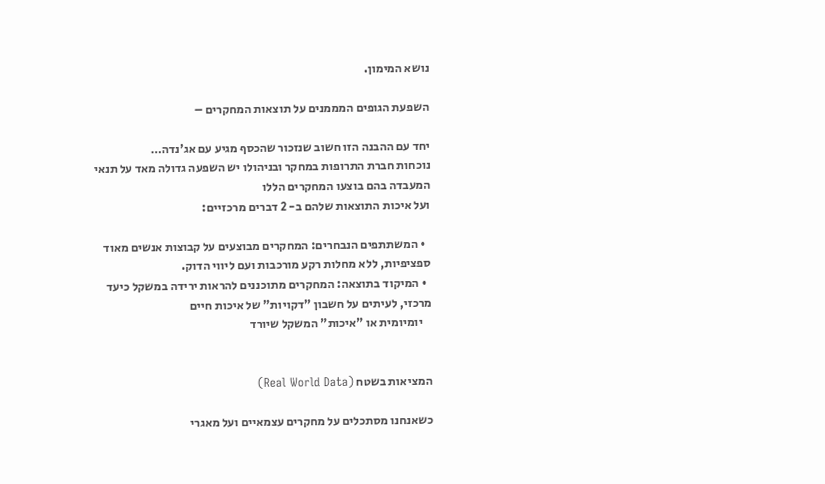נושא המימון.

השפעת הגופים המממנים על תוצאות המחקרים –

יחד עם ההבנה הזו חשוב שנזכור שהכסף מגיע עם אג'נדה…
נוכחות חברת התרופות במחקר ובניהולו יש השפעה גדולה מאד על תנאי המעבדה בהם בוצעו המחקרים הללו
ועל איכות התוצאות שלהם ב- 2 דברים מרכזיים:

  • המשתתפים הנבחרים: המחקרים מבוצעים על קבוצות אנשים מאוד ספציפיות, ללא מחלות רקע מורכבות ועם ליווי הדוק.
  • המיקוד בתוצאה: המחקרים מתוכננים להראות ירידה במשקל כיעד מרכזי, לעיתים על חשבון "דקויות" של איכות חיים
    יומיומית או "איכות" המשקל שיורד


המציאות בשטח (Real World Data)

כשאנחנו מסתכלים על מחקרים עצמאיים ועל מאגרי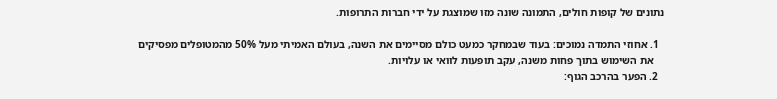נתונים של קופות חולים, התמונה שונה מזו שמוצגת על ידי חברות התרופות.

  1. אחוזי התמדה נמוכים: בעוד שבמחקר כמעט כולם מסיימים את השנה, בעולם האמיתי מעל 50% מהמטופלים מפסיקים
    את השימוש בתוך פחות משנה, עקב תופעות לוואי או עלויות.
  2. הפער בהרכב הגוף: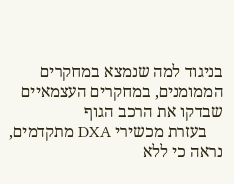בניגוד למה שנמצא במחקרים הממומנים, במחקרים העצמאיים שבדקו את הרכב הגוף
    בעזרת מכשירי DXA מתקדמים, נראה כי ללא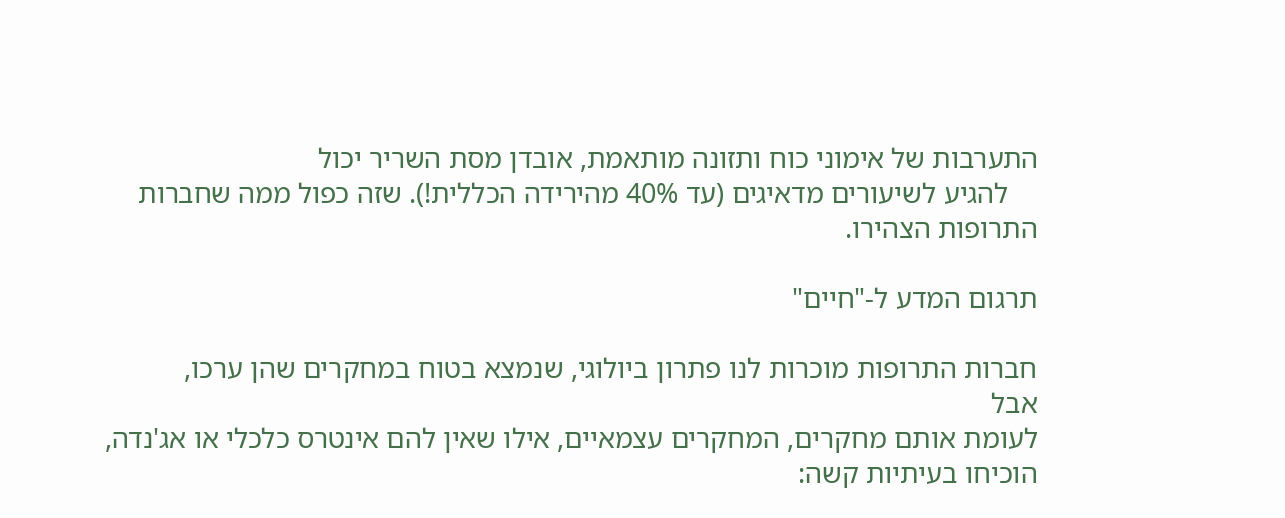התערבות של אימוני כוח ותזונה מותאמת, אובדן מסת השריר יכול
    להגיע לשיעורים מדאיגים (עד 40% מהירידה הכללית!). שזה כפול ממה שחברות התרופות הצהירו.

תרגום המדע ל-"חיים"

חברות התרופות מוכרות לנו פתרון ביולוגי, שנמצא בטוח במחקרים שהן ערכו,
אבל
לעומת אותם מחקרים, המחקרים עצמאיים, אילו שאין להם אינטרס כלכלי או אג'נדה, הוכיחו בעיתיות קשה: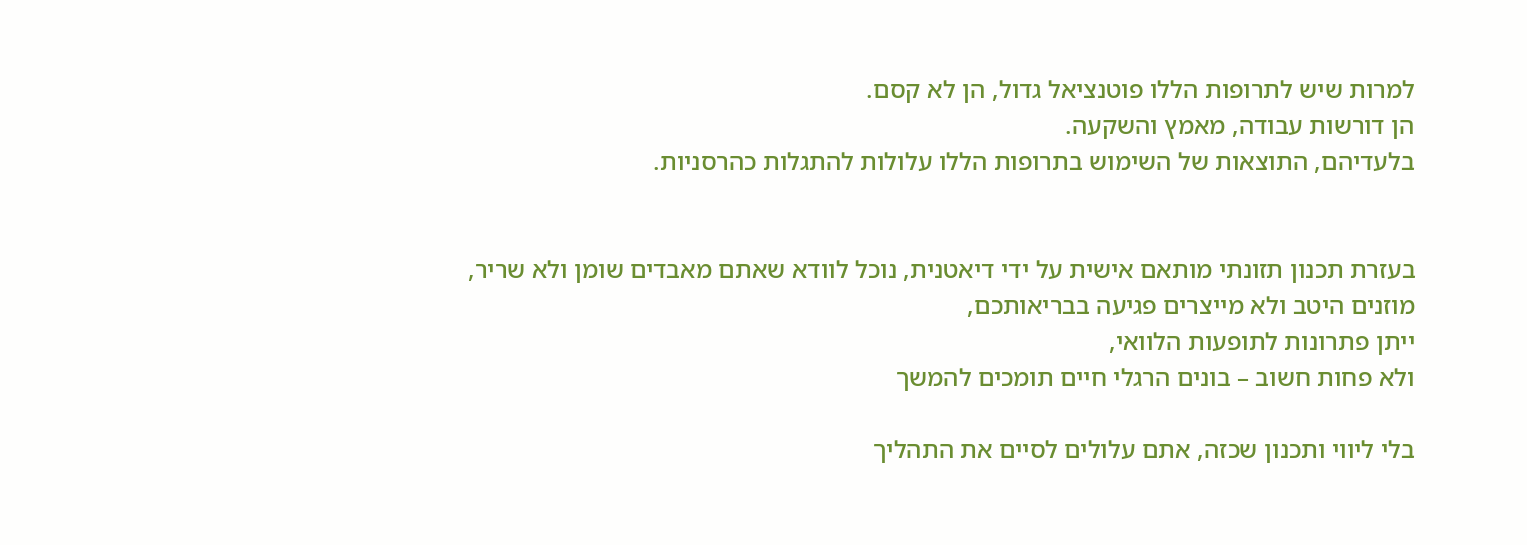למרות שיש לתרופות הללו פוטנציאל גדול, הן לא קסם.
הן דורשות עבודה, מאמץ והשקעה.
בלעדיהם, התוצאות של השימוש בתרופות הללו עלולות להתגלות כהרסניות.


בעזרת תכנון תזונתי מותאם אישית על ידי דיאטנית, נוכל לוודא שאתם מאבדים שומן ולא שריר,
מוזנים היטב ולא מייצרים פגיעה בבריאותכם,
ייתן פתרונות לתופעות הלוואי,
ולא פחות חשוב – בונים הרגלי חיים תומכים להמשך

בלי ליווי ותכנון שכזה, אתם עלולים לסיים את התהליך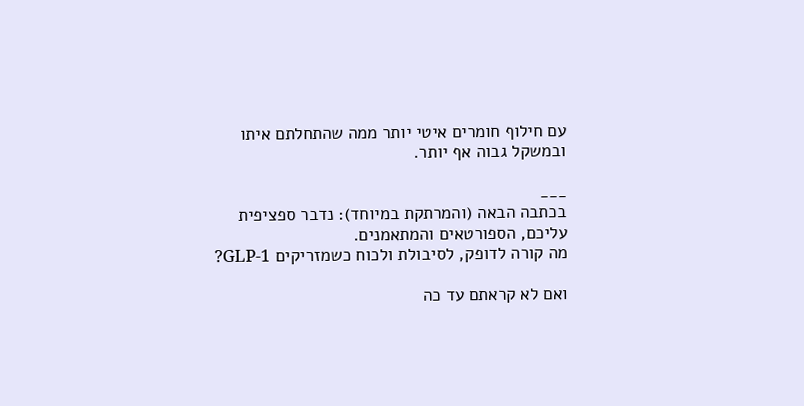עם חילוף חומרים איטי יותר ממה שהתחלתם איתו
ובמשקל גבוה אף יותר.

___
בכתבה הבאה (והמרתקת במיוחד): נדבר ספציפית עליכם, הספורטאים והמתאמנים.
מה קורה לדופק, לסיבולת ולכוח כשמזריקים GLP-1?

ואם לא קראתם עד כה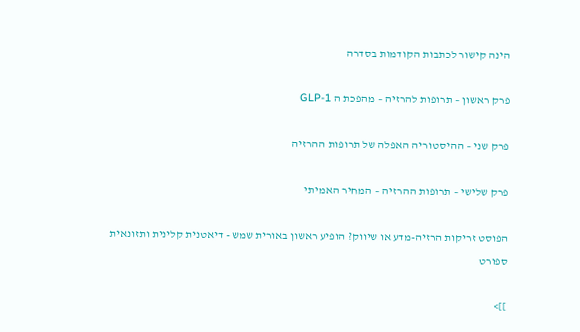הינה קישור לכתבות הקודמות בסדרה

פרק ראשון – תרופות להרזיה – מהפכת ה GLP-1

פרק שני – ההיסטוריה האפלה של תרופות ההרזיה

פרק שלישי – תרופות ההרזיה – המחיר האמיתי

הפוסט זריקות הרזיה-מדע או שיווק? הופיע ראשון באורית שמש - דיאטנית קלינית ותזונאית ספורט

]]>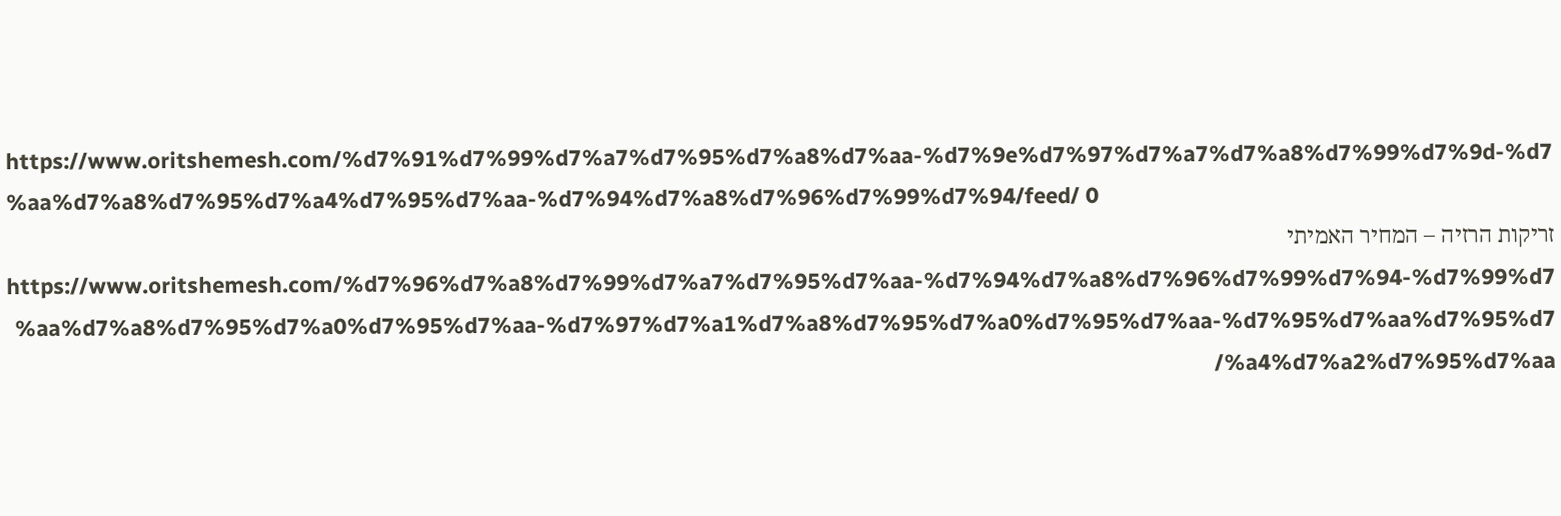https://www.oritshemesh.com/%d7%91%d7%99%d7%a7%d7%95%d7%a8%d7%aa-%d7%9e%d7%97%d7%a7%d7%a8%d7%99%d7%9d-%d7%aa%d7%a8%d7%95%d7%a4%d7%95%d7%aa-%d7%94%d7%a8%d7%96%d7%99%d7%94/feed/ 0
זריקות הרזיה – המחיר האמיתי https://www.oritshemesh.com/%d7%96%d7%a8%d7%99%d7%a7%d7%95%d7%aa-%d7%94%d7%a8%d7%96%d7%99%d7%94-%d7%99%d7%aa%d7%a8%d7%95%d7%a0%d7%95%d7%aa-%d7%97%d7%a1%d7%a8%d7%95%d7%a0%d7%95%d7%aa-%d7%95%d7%aa%d7%95%d7%a4%d7%a2%d7%95%d7%aa/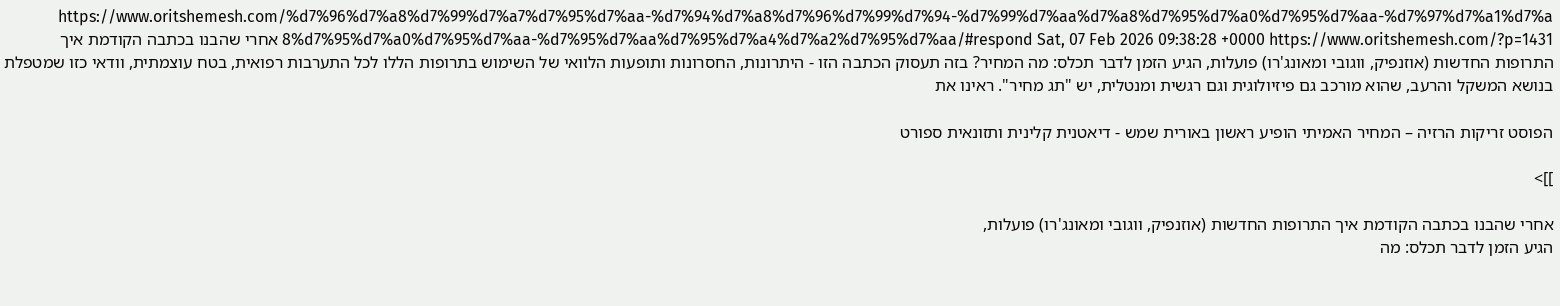https://www.oritshemesh.com/%d7%96%d7%a8%d7%99%d7%a7%d7%95%d7%aa-%d7%94%d7%a8%d7%96%d7%99%d7%94-%d7%99%d7%aa%d7%a8%d7%95%d7%a0%d7%95%d7%aa-%d7%97%d7%a1%d7%a8%d7%95%d7%a0%d7%95%d7%aa-%d7%95%d7%aa%d7%95%d7%a4%d7%a2%d7%95%d7%aa/#respond Sat, 07 Feb 2026 09:38:28 +0000 https://www.oritshemesh.com/?p=1431 אחרי שהבנו בכתבה הקודמת איך התרופות החדשות (אוזנפיק, ווגובי ומאונג'רו) פועלות, הגיע הזמן לדבר תכלס: מה המחיר? בזה תעסוק הכתבה הזו - היתרונות, החסרונות ותופעות הלוואי של השימוש בתרופות הללו לכל התערבות רפואית, בטח עוצמתית, וודאי כזו שמטפלת בנושא המשקל והרעב, שהוא מורכב גם פיזיולוגית וגם רגשית ומנטלית, יש "תג מחיר". ראינו את

הפוסט זריקות הרזיה – המחיר האמיתי הופיע ראשון באורית שמש - דיאטנית קלינית ותזונאית ספורט

]]>

אחרי שהבנו בכתבה הקודמת איך התרופות החדשות (אוזנפיק, ווגובי ומאונג'רו) פועלות,
הגיע הזמן לדבר תכלס: מה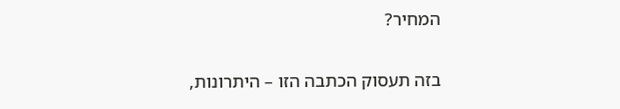המחיר?

בזה תעסוק הכתבה הזו – היתרונות,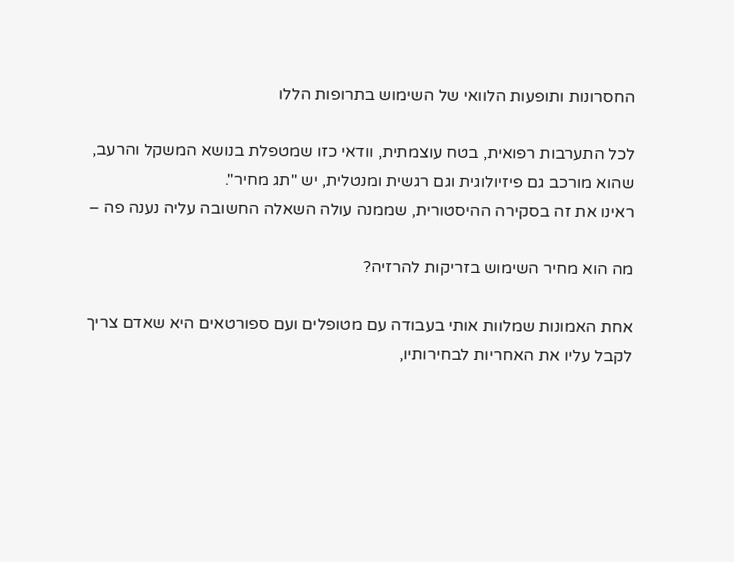החסרונות ותופעות הלוואי של השימוש בתרופות הללו

לכל התערבות רפואית, בטח עוצמתית, וודאי כזו שמטפלת בנושא המשקל והרעב,
שהוא מורכב גם פיזיולוגית וגם רגשית ומנטלית, יש "תג מחיר".
ראינו את זה בסקירה ההיסטורית, שממנה עולה השאלה החשובה עליה נענה פה –

מה הוא מחיר השימוש בזריקות להרזיה?

אחת האמונות שמלוות אותי בעבודה עם מטופלים ועם ספורטאים היא שאדם צריך לקבל עליו את האחריות לבחירותיו,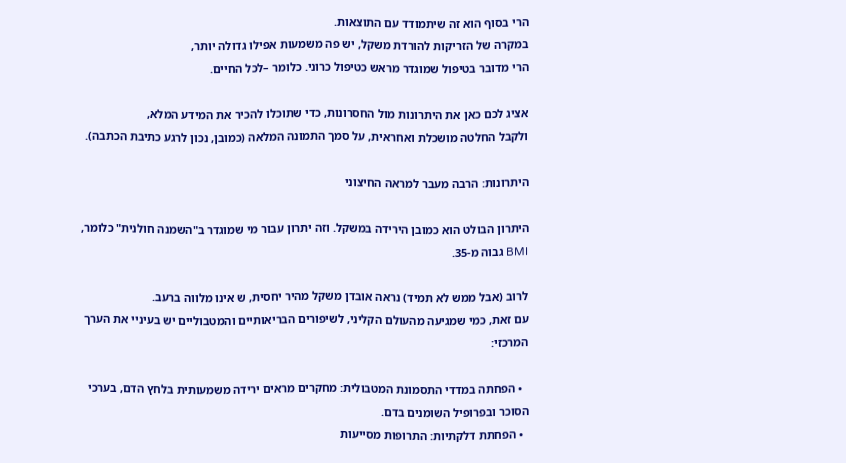הרי בסוף הוא זה שיתמודד עם התוצאות.
במקרה של הזריקות להורדת משקל, יש פה משמעות אפילו גדולה יותר,
הרי מדובר בטיפול שמוגדר מראש כטיפול כרוני. כלומר –לכל החיים.

אציג לכם כאן את היתרונות מול החסרונות, כדי שתוכלו להכיר את המידע המלא,
ולקבל החלטה מושכלת ואחראית, על סמך התמונה המלאה (כמובן, נכון לרגע כתיבת הכתבה).

היתרונות: הרבה מעבר למראה החיצוני

היתרון הבולט הוא כמובן הירידה במשקל. וזה יתרון עבור מי שמוגדר ב"השמנה חולנית" כלומר, BMI גבוה מ-35.

לרוב (אבל ממש לא תמיד) נראה אובדן משקל מהיר יחסית, ש אינו מלווה ברעב.
עם זאת, כמי שמגיעה מהעולם הקליני, לשיפורים הבריאותיים והמטבוליים יש בעיניי את הערך המרכזי:

  • הפחתה במדדי התסמונת המטבולית: מחקרים מראים ירידה משמעותית בלחץ הדם, בערכי הסוכר ובפרופיל השומנים בדם.
  • הפחתת דלקתיות: התרופות מסייעות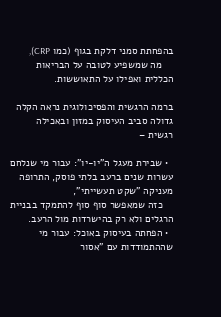בהפחתת סמני דלקת בגוף (כמו CRP),
    מה שמשפיע לטובה על הבריאות הכללית ואפילו על התאוששות.

ברמה הרגשית והפסיכולוגית נראה הקלה גדולה סביב העיסוק במזון ובאכילה רגשית –

  • שבירת מעגל ה"יו-יו": עבור מי שנלחם עשרות שנים ברעב בלתי פוסק, התרופה מעניקה "שקט תעשייתי",
    כזה שמאפשר סוף סוף להתמקד בבניית הרגלים ולא רק בהישרדות מול הרעב.
  • הפחתה בעיסוק באוכל: עבור מי שההתמודדות עם "אסור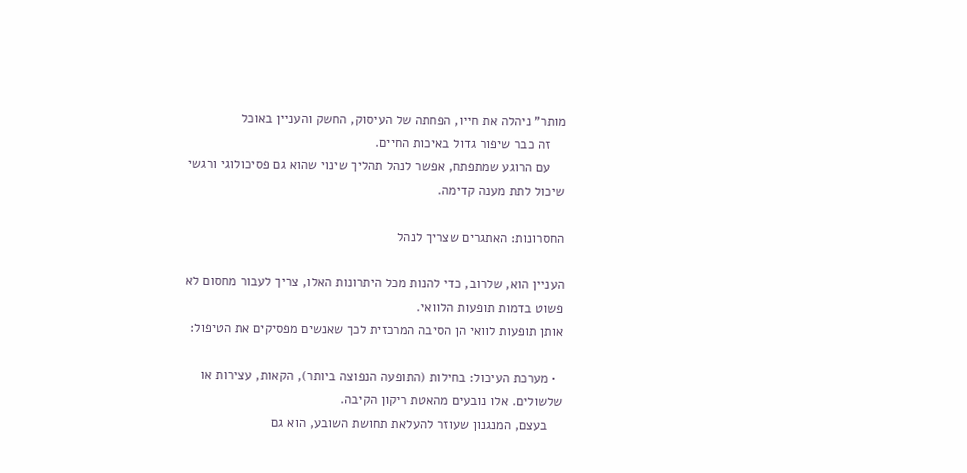מותר" ניהלה את חייו, הפחתה של העיסוק, החשק והעניין באוכל
    זה כבר שיפור גדול באיכות החיים.
    עם הרוגע שמתפתח, אפשר לנהל תהליך שינוי שהוא גם פסיכולוגי ורגשי שיכול לתת מענה קדימה.

החסרונות: האתגרים שצריך לנהל

העניין הוא, שלרוב, כדי להנות מכל היתרונות האלו, צריך לעבור מחסום לא פשוט בדמות תופעות הלוואי.
אותן תופעות לוואי הן הסיבה המרכזית לכך שאנשים מפסיקים את הטיפול:

  • מערכת העיכול: בחילות (התופעה הנפוצה ביותר), הקאות, עצירות או שלשולים. אלו נובעים מהאטת ריקון הקיבה.
    בעצם, המנגנון שעוזר להעלאת תחושת השובע, הוא גם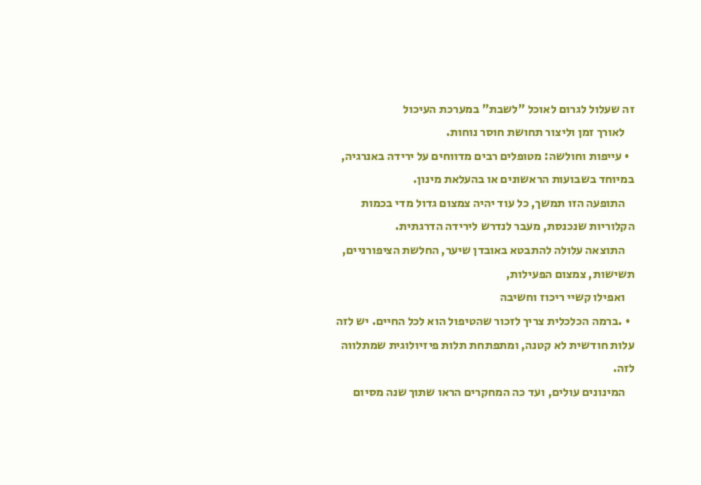זה שעלול לגרום לאוכל "לשבת" במערכת העיכול
    לאורך זמן וליצור תחושת חוסר נוחות.
  • עייפות וחולשה: מטופלים רבים מדווחים על ירידה באנרגיה, במיוחד בשבועות הראשונים או בהעלאת מינון.
    התופעה הזו תמשך, כל עוד יהיה צמצום גדול מדי בכמות הקלוריות שנכנסת, מעבר לנדרש לירידה הדרגתית.
    התוצאה עלולה להתבטא באובדן שיער, החלשת הציפורניים, תשישות, צמצום הפעילות,
    ואפילו קשיי ריכוז וחשיבה
  • .ברמה הכלכלית צריך לזכור שהטיפול הוא לכל החיים. יש לזה עלות חודשית לא קטנה, ומתפתחת תלות פיזיולוגית שמתלווה לזה.
    המינונים עולים, ועד כה המחקרים הראו שתוך שנה מסיום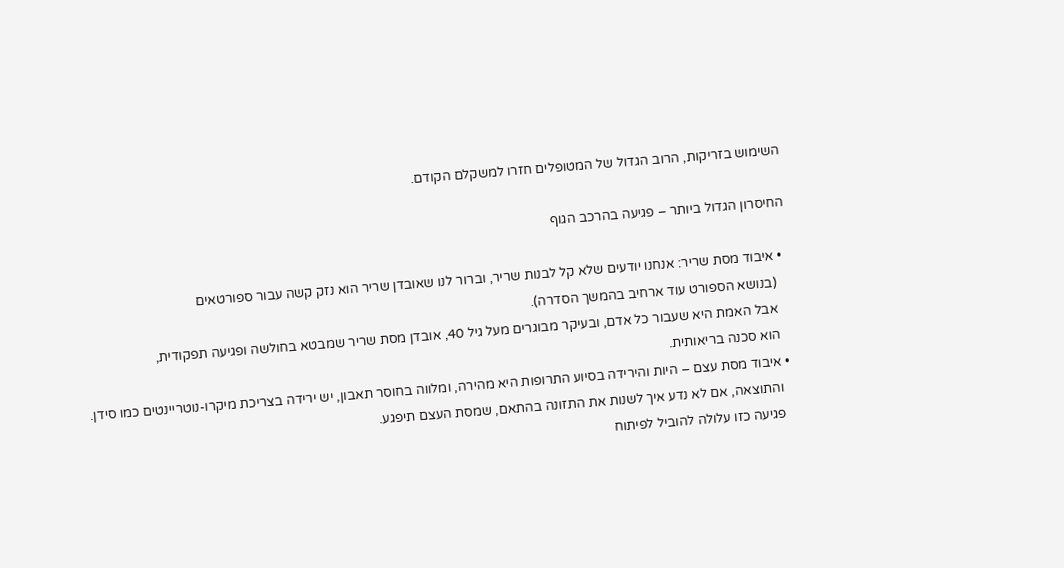השימוש בזריקות, הרוב הגדול של המטופלים חזרו למשקלם הקודם.

החיסרון הגדול ביותר – פגיעה בהרכב הגוף

  • איבוד מסת שריר: אנחנו יודעים שלא קל לבנות שריר, וברור לנו שאובדן שריר הוא נזק קשה עבור ספורטאים
    (בנושא הספורט עוד ארחיב בהמשך הסדרה).
    אבל האמת היא שעבור כל אדם, ובעיקר מבוגרים מעל גיל 40, אובדן מסת שריר שמבטא בחולשה ופגיעה תפקודית,
    הוא סכנה בריאותית.
  • איבוד מסת עצם – היות והירידה בסיוע התרופות היא מהירה, ומלווה בחוסר תאבון, יש ירידה בצריכת מיקרו-נוטריינטים כמו סידן.
    והתוצאה, אם לא נדע איך לשנות את התזונה בהתאם, שמסת העצם תיפגע.
    פגיעה כזו עלולה להוביל לפיתוח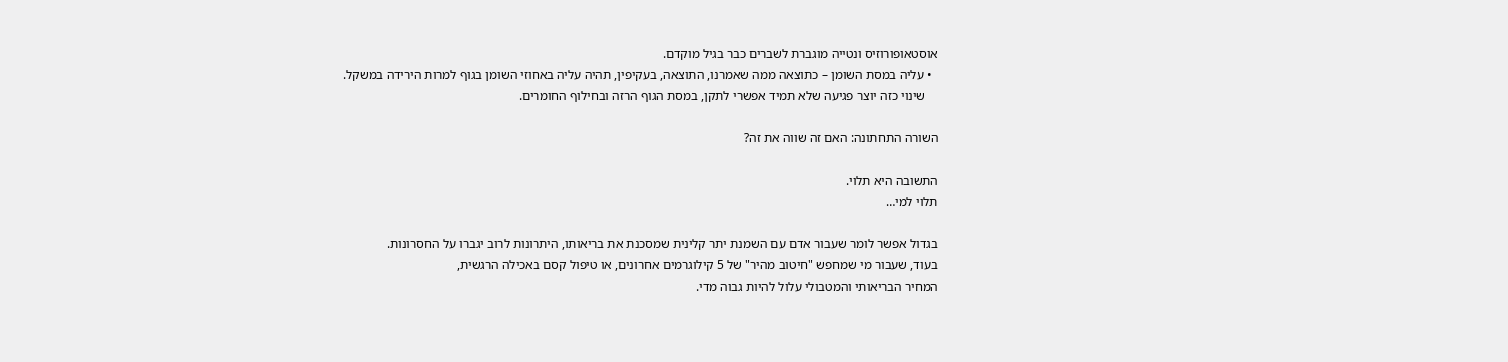אוסטאופורוזיס ונטייה מוגברת לשברים כבר בגיל מוקדם.
  • עליה במסת השומן – כתוצאה ממה שאמרנו, התוצאה, בעקיפין, תהיה עליה באחוזי השומן בגוף למרות הירידה במשקל.
    שינוי כזה יוצר פגיעה שלא תמיד אפשרי לתקן, במסת הגוף הרזה ובחילוף החומרים.

השורה התחתונה: האם זה שווה את זה?

התשובה היא תלוי.
תלוי למי…

בגדול אפשר לומר שעבור אדם עם השמנת יתר קלינית שמסכנת את בריאותו, היתרונות לרוב יגברו על החסרונות.
בעוד, שעבור מי שמחפש "חיטוב מהיר" של 5 קילוגרמים אחרונים, או טיפול קסם באכילה הרגשית,
המחיר הבריאותי והמטבולי עלול להיות גבוה מדי.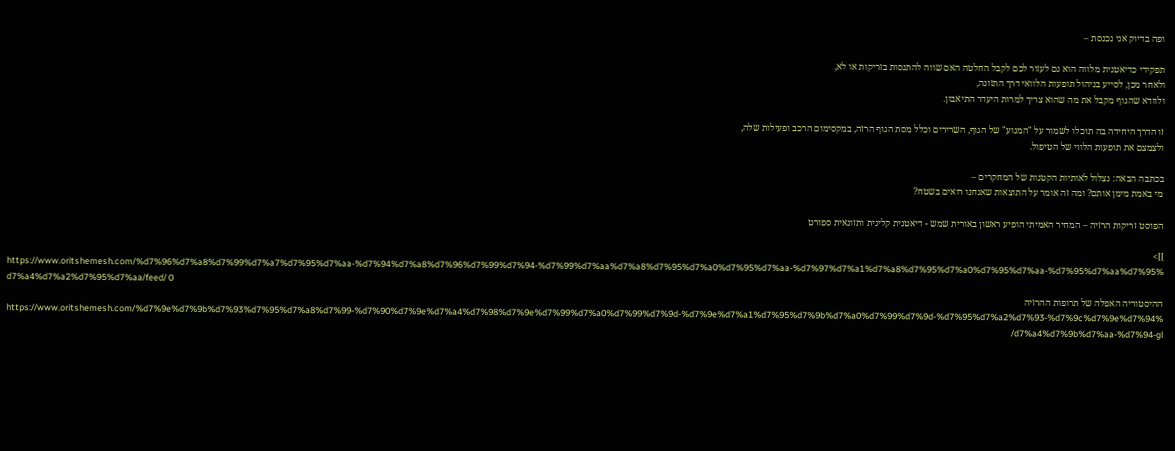ופה בדיוק אני נכנסת –

תפקידי כדיאטנית מלווה הוא גם לעזור לכם לקבל החלטה האם שווה להתנסות בזריקות או לא,
ולאחר מכן, לסייע בניהול תופעות הלוואי דרך התזונה,
ולוודא שהגוף מקבל את מה שהוא צריך למרות היעדר התיאבון.

זו הדרך היחידה בה תוכלו לשמור על "המנוע" של הגוף, השרירים וכלל מסת הגוף הרזה, במקסימום הרכב ופעילות שלה,
ולצמצם את תופעות הלווי של הטיפול.

בכתבה הבאה: נצלול לאותיות הקטנות של המחקרים –
מי באמת מימן אותם? ומה זה אומר על התוצאות שאנחנו רואים בשטח?

הפוסט זריקות הרזיה – המחיר האמיתי הופיע ראשון באורית שמש - דיאטנית קלינית ותזונאית ספורט

]]>
https://www.oritshemesh.com/%d7%96%d7%a8%d7%99%d7%a7%d7%95%d7%aa-%d7%94%d7%a8%d7%96%d7%99%d7%94-%d7%99%d7%aa%d7%a8%d7%95%d7%a0%d7%95%d7%aa-%d7%97%d7%a1%d7%a8%d7%95%d7%a0%d7%95%d7%aa-%d7%95%d7%aa%d7%95%d7%a4%d7%a2%d7%95%d7%aa/feed/ 0
ההיסטוריה האפלה של תרופות ההרזיה https://www.oritshemesh.com/%d7%9e%d7%9b%d7%93%d7%95%d7%a8%d7%99-%d7%90%d7%9e%d7%a4%d7%98%d7%9e%d7%99%d7%a0%d7%99%d7%9d-%d7%9e%d7%a1%d7%95%d7%9b%d7%a0%d7%99%d7%9d-%d7%95%d7%a2%d7%93-%d7%9c%d7%9e%d7%94%d7%a4%d7%9b%d7%aa-%d7%94-gl/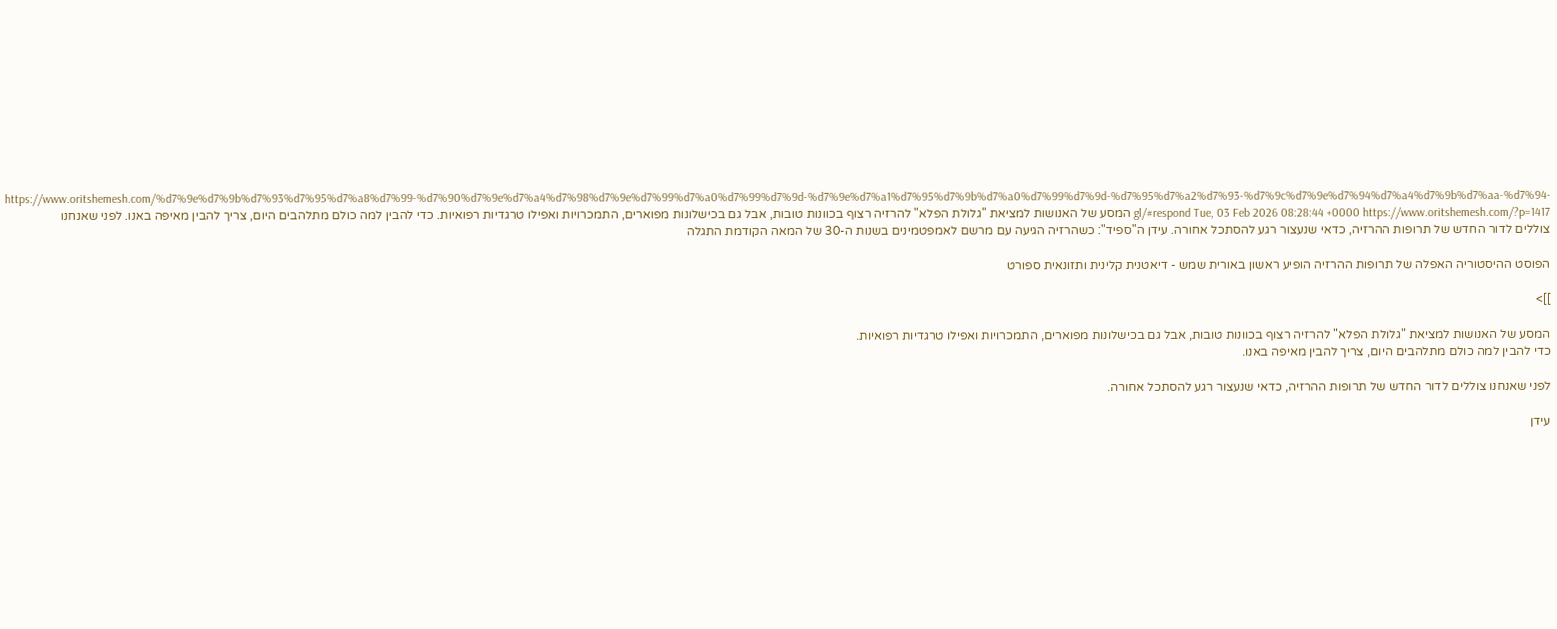https://www.oritshemesh.com/%d7%9e%d7%9b%d7%93%d7%95%d7%a8%d7%99-%d7%90%d7%9e%d7%a4%d7%98%d7%9e%d7%99%d7%a0%d7%99%d7%9d-%d7%9e%d7%a1%d7%95%d7%9b%d7%a0%d7%99%d7%9d-%d7%95%d7%a2%d7%93-%d7%9c%d7%9e%d7%94%d7%a4%d7%9b%d7%aa-%d7%94-gl/#respond Tue, 03 Feb 2026 08:28:44 +0000 https://www.oritshemesh.com/?p=1417 המסע של האנושות למציאת "גלולת הפלא" להרזיה רצוף בכוונות טובות, אבל גם בכישלונות מפוארים, התמכרויות ואפילו טרגדיות רפואיות. כדי להבין למה כולם מתלהבים היום, צריך להבין מאיפה באנו. לפני שאנחנו צוללים לדור החדש של תרופות ההרזיה, כדאי שנעצור רגע להסתכל אחורה. עידן ה"ספיד": כשהרזיה הגיעה עם מרשם לאמפטמינים בשנות ה-30 של המאה הקודמת התגלה

הפוסט ההיסטוריה האפלה של תרופות ההרזיה הופיע ראשון באורית שמש - דיאטנית קלינית ותזונאית ספורט

]]>

המסע של האנושות למציאת "גלולת הפלא" להרזיה רצוף בכוונות טובות, אבל גם בכישלונות מפוארים, התמכרויות ואפילו טרגדיות רפואיות.
כדי להבין למה כולם מתלהבים היום, צריך להבין מאיפה באנו.

לפני שאנחנו צוללים לדור החדש של תרופות ההרזיה, כדאי שנעצור רגע להסתכל אחורה.

עידן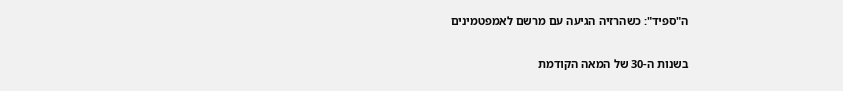ה"ספיד": כשהרזיה הגיעה עם מרשם לאמפטמינים

בשנות ה-30 של המאה הקודמת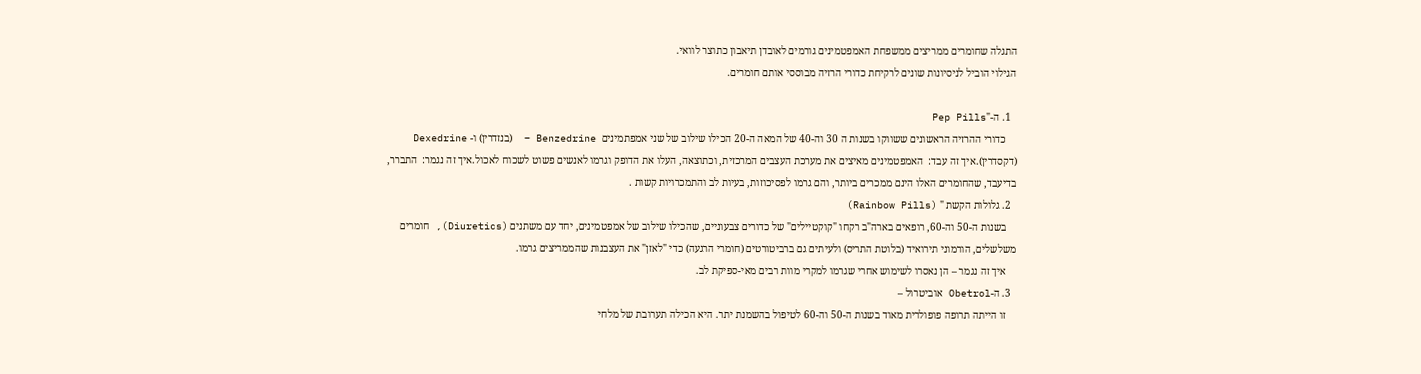התגלה שחומרים ממריצים ממשפחת האמפטמינים גורמים לאובדן תיאבון כתוצר לוואי.
הגילוי הוביל לניסיונות שונים לרקיחת כדורי הרזיה מבוססי אותם חומרים.

  1. ה-"Pep Pills
    כדורי ההרזיה הראשונים ששווקו בשנות ה 30 וה-40 של המאה ה-20 הכילו שילוב של שני אמפתמינים  Benzedrine –  (בנזדרין) ו- Dexedrine  (דקסדרין).איך זה עבד:  האמפטמינים מאיצים את מערכת העצבים המרכזית, וכתוצאה, העלו את הדופק וגרמו לאנשים פשוט לשכוח לאכול.איך זה נגמר:  התברר, בדיעבד, שהחומרים האלו הינם ממכרים ביותר, והם גרמו לפסיכוזות, בעיות לב והתמכרויות קשות .
  2. גלולות הקשת " (Rainbow Pills)
    בשנות ה-50 וה-60, רופאים בארה"ב רקחו "קוקטיילים" של כדורים צבעוניים, שהכילו שילוב של אמפטמינים, יחד עם משתנים (Diuretics), חומרים משלשלים, הורמוני תירואיד (בלוטת התריס) ולעיתים גם ברביטורטים (חומרי הרגעה) כדי "לאזן" את העצבנות שהממריצים גרמו.
    איך זה נגמר – הן נאסרו לשימוש אחרי שגרמו למקרי מוות רבים מאי-ספיקת לב.
  3. ה-Obetrol אוביטרול –
    זו הייתה תרופה פופולרית מאוד בשנות ה-50 וה-60 לטיפול בהשמנת יתר. היא הכילה תערובת של מלחי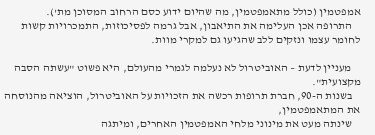אמפטמין (כולל מתאמפטמין, מה שהיום ידוע כסם הרחוב המסוכן מת').
    התרופה אכן העלימה את התיאבון, אבל גרמה לפסיכוזות, התמכרויות קשות לחומר עצמו ונזקים ללב שהגיעו גם למקרי מוות.

    מעניין לדעת – האוביטרול לא נעלמה לגמרי מהעולם, היא פשוט "עשתה הסבה מקצועית".
    בשנות ה-90, חברת תרופות רכשה את הזכויות על האוביטרול, הוציאה מהנוסחה את המתאמפטמין,
    שינתה מעט את מינוני מלחי האמפטמין האחרים, ומיתגה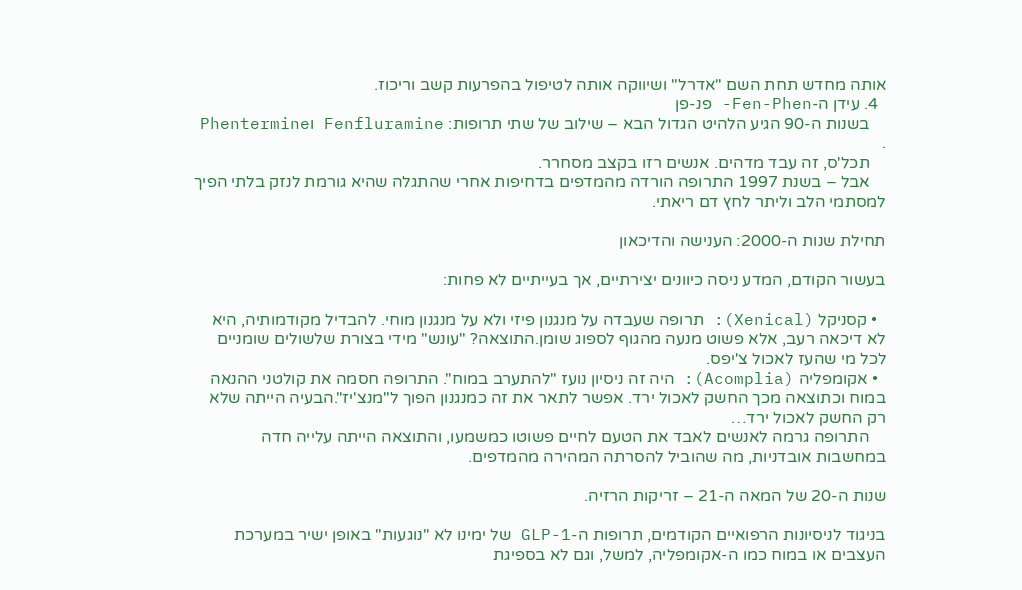אותה מחדש תחת השם "אדרל" ושיווקה אותה לטיפול בהפרעות קשב וריכוז.
  4. עידן ה-Fen-Phen- פנ-פן
    בשנות ה-90 הגיע הלהיט הגדול הבא – שילוב של שתי תרופות: Fenfluramine וPhentermine .
    תכל'ס, זה עבד מדהים. אנשים רזו בקצב מסחרר.
    אבל – בשנת 1997 התרופה הורדה מהמדפים בדחיפות אחרי שהתגלה שהיא גורמת לנזק בלתי הפיך למסתמי הלב וליתר לחץ דם ריאתי.

תחילת שנות ה-2000: הענישה והדיכאון

בעשור הקודם, המדע ניסה כיוונים יצירתיים, אך בעייתיים לא פחות:

  • קסניקל (Xenical): תרופה שעבדה על מנגנון פיזי ולא על מנגנון מוחי. להבדיל מקודמותיה, היא לא דיכאה רעב, אלא פשוט מנעה מהגוף לספוג שומן.התוצאה? "עונש" מידי בצורת שלשולים שומניים לכל מי שהעז לאכול צ'יפס.
  • אקומפליה (Acomplia): היה זה ניסיון נועז "להתערב במוח". התרופה חסמה את קולטני ההנאה במוח וכתוצאה מכך החשק לאכול ירד. אפשר לתאר את זה כמנגנון הפוך ל"מנצ'יז".הבעיה הייתה שלא רק החשק לאכול ירד…
    התרופה גרמה לאנשים לאבד את הטעם לחיים פשוטו כמשמעו, והתוצאה הייתה עלייה חדה במחשבות אובדניות, מה שהוביל להסרתה המהירה מהמדפים.

שנות ה-20 של המאה ה-21 – זריקות הרזיה.

בניגוד לניסיונות הרפואיים הקודמים, תרופות ה-GLP-1 של ימינו לא "נוגעות" באופן ישיר במערכת העצבים או במוח כמו ה-אקומפליה, למשל, וגם לא בספיגת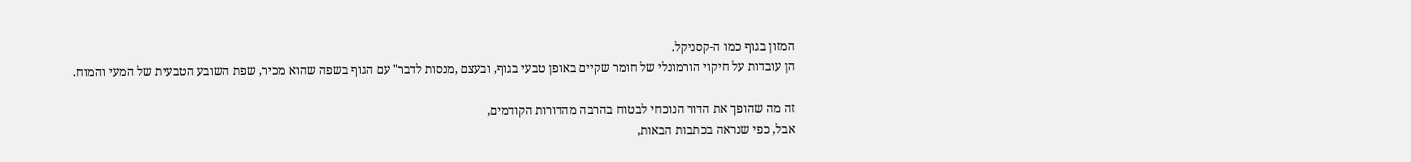המזון בגוף כמו ה-קסניקל.
הן עובדות על חיקוי הורמונלי של חומר שקיים באופן טבעי בגוף, ובעצם ,מנסות לדבר" עם הגוף בשפה שהוא מכיר, שפת השובע הטבעית של המעי והמוח.

זה מה שהופך את הדור הנוכחי לבטוח בהרבה מהדורות הקודמים,
אבל, כפי שנראה בכתבות הבאות,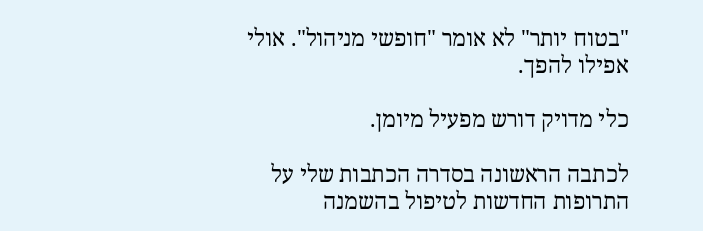"בטוח יותר" לא אומר "חופשי מניהול". אולי אפילו להפך.

כלי מדויק דורש מפעיל מיומן.

לכתבה הראשונה בסדרה הכתבות שלי על התרופות החדשות לטיפול בהשמנה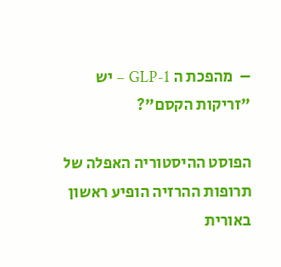–  מהפכת ה GLP-1 – יש "זריקות הקסם"?

הפוסט ההיסטוריה האפלה של תרופות ההרזיה הופיע ראשון באורית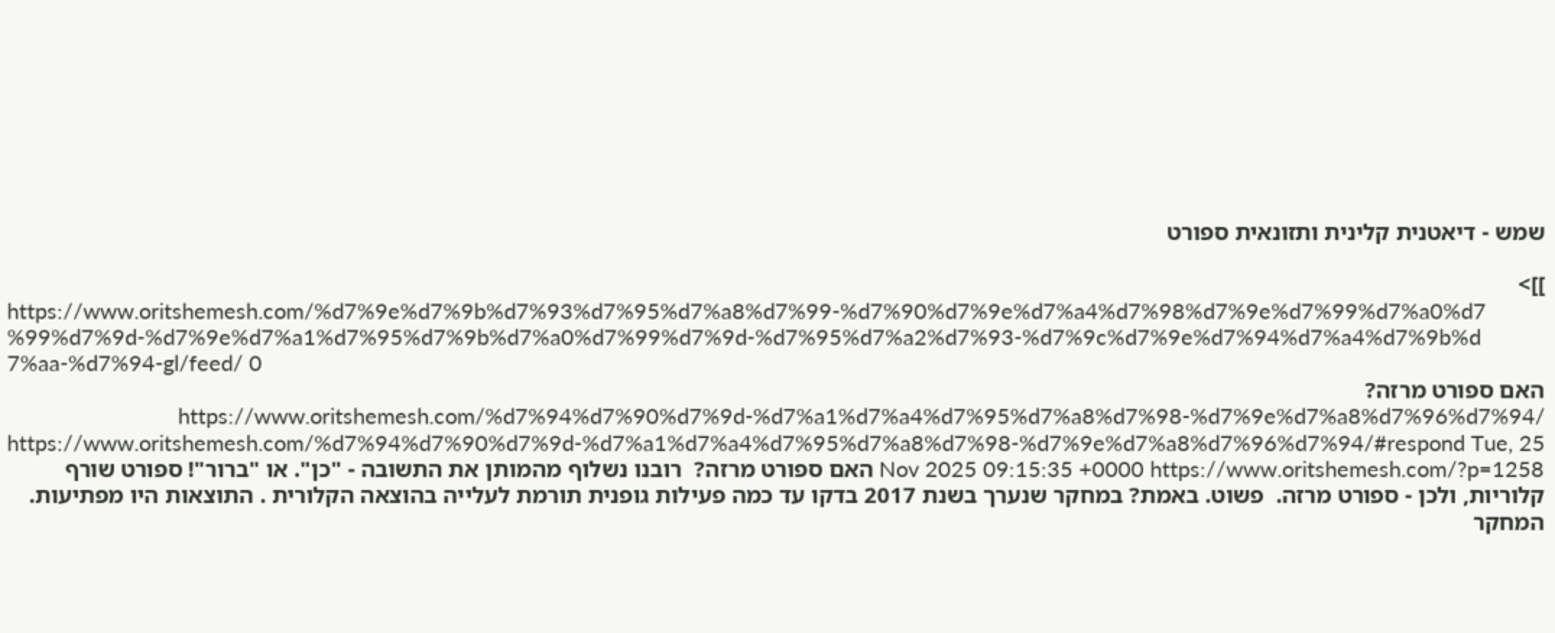שמש - דיאטנית קלינית ותזונאית ספורט

]]>
https://www.oritshemesh.com/%d7%9e%d7%9b%d7%93%d7%95%d7%a8%d7%99-%d7%90%d7%9e%d7%a4%d7%98%d7%9e%d7%99%d7%a0%d7%99%d7%9d-%d7%9e%d7%a1%d7%95%d7%9b%d7%a0%d7%99%d7%9d-%d7%95%d7%a2%d7%93-%d7%9c%d7%9e%d7%94%d7%a4%d7%9b%d7%aa-%d7%94-gl/feed/ 0
האם ספורט מרזה? https://www.oritshemesh.com/%d7%94%d7%90%d7%9d-%d7%a1%d7%a4%d7%95%d7%a8%d7%98-%d7%9e%d7%a8%d7%96%d7%94/ https://www.oritshemesh.com/%d7%94%d7%90%d7%9d-%d7%a1%d7%a4%d7%95%d7%a8%d7%98-%d7%9e%d7%a8%d7%96%d7%94/#respond Tue, 25 Nov 2025 09:15:35 +0000 https://www.oritshemesh.com/?p=1258 האם ספורט מרזה?  רובנו נשלוף מהמותן את התשובה - "כן". או "ברור"! ספורט שורף קלוריות, ולכן - ספורט מרזה.  פשוט. באמת? במחקר שנערך בשנת 2017 בדקו עד כמה פעילות גופנית תורמת לעלייה בהוצאה הקלורית . התוצאות היו מפתיעות. המחקר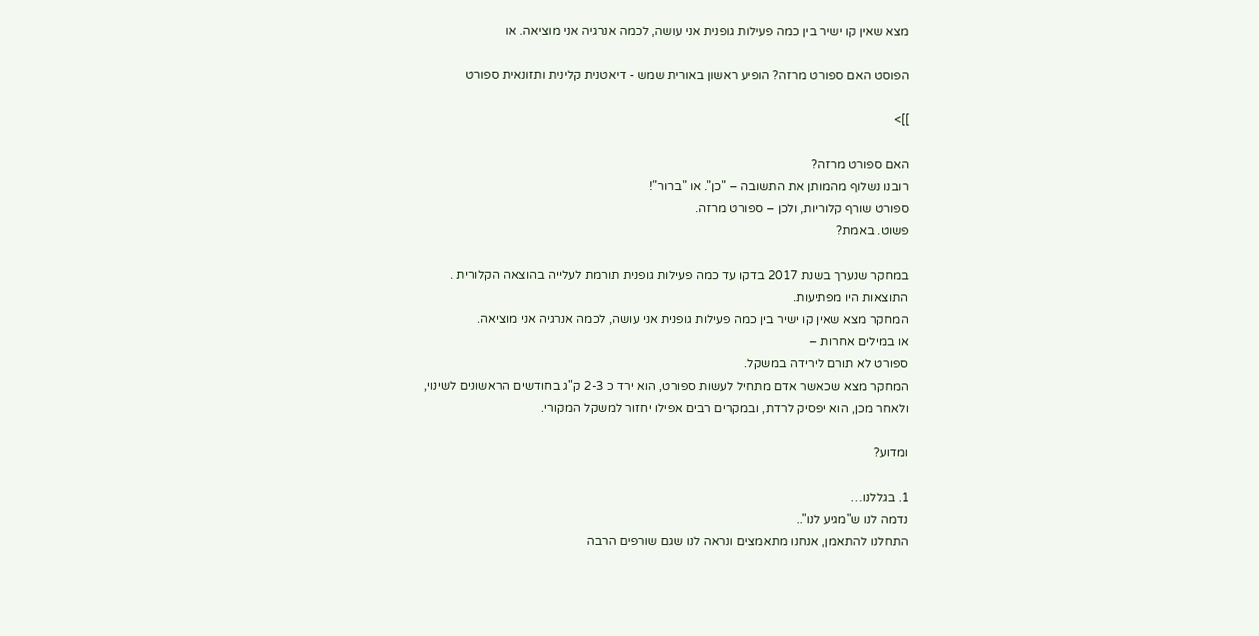מצא שאין קו ישיר בין כמה פעילות גופנית אני עושה, לכמה אנרגיה אני מוציאה. או

הפוסט האם ספורט מרזה? הופיע ראשון באורית שמש - דיאטנית קלינית ותזונאית ספורט

]]>

האם ספורט מרזה?
רובנו נשלוף מהמותן את התשובה – "כן". או "ברור"!
ספורט שורף קלוריות, ולכן – ספורט מרזה.
פשוט. באמת?

במחקר שנערך בשנת 2017 בדקו עד כמה פעילות גופנית תורמת לעלייה בהוצאה הקלורית .
התוצאות היו מפתיעות.
המחקר מצא שאין קו ישיר בין כמה פעילות גופנית אני עושה, לכמה אנרגיה אני מוציאה.
או במילים אחרות –
ספורט לא תורם לירידה במשקל.
המחקר מצא שכאשר אדם מתחיל לעשות ספורט, הוא ירד כ 2-3 ק"ג בחודשים הראשונים לשינוי,
ולאחר מכן, הוא יפסיק לרדת, ובמקרים רבים אפילו יחזור למשקל המקורי.

ומדוע?

1. בגללנו…
נדמה לנו ש"מגיע לנו"..
התחלנו להתאמן, אנחנו מתאמצים ונראה לנו שגם שורפים הרבה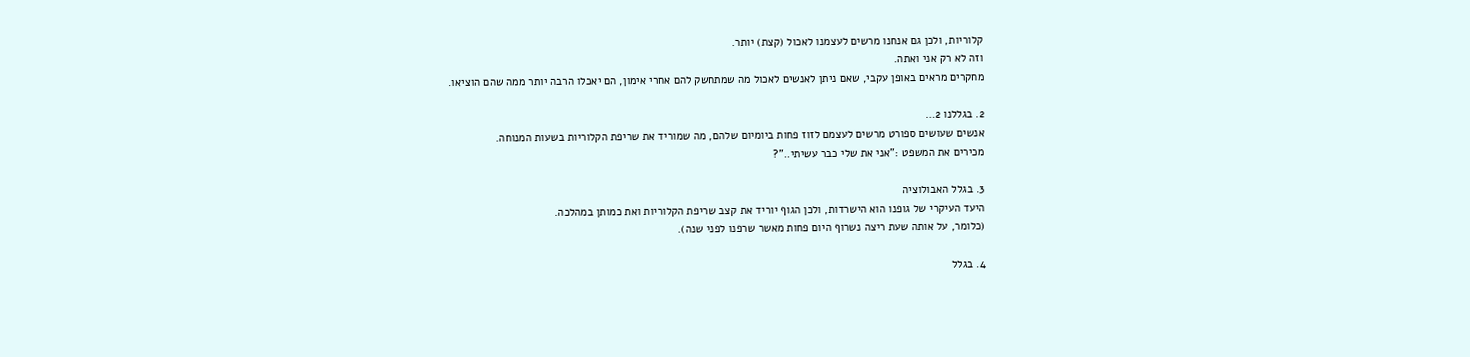קלוריות, ולכן גם אנחנו מרשים לעצמנו לאכול (קצת) יותר.
וזה לא רק אני ואתה.
מחקרים מראים באופן עקבי, שאם ניתן לאנשים לאכול מה שמתחשק להם אחרי אימון, הם יאכלו הרבה יותר ממה שהם הוציאו.

2. בגללנו 2…
אנשים שעושים ספורט מרשים לעצמם לזוז פחות ביומיום שלהם, מה שמוריד את שריפת הקלוריות בשעות המנוחה.
מכירים את המשפט :"אני את שלי כבר עשיתי.."?

3. בגלל האבולוציה
היעד העיקרי של גופנו הוא הישרדות, ולכן הגוף יוריד את קצב שריפת הקלוריות ואת כמותן במהלכה.
(כלומר, על אותה שעת ריצה נשרוף היום פחות מאשר שרפנו לפני שנה).

4. בגלל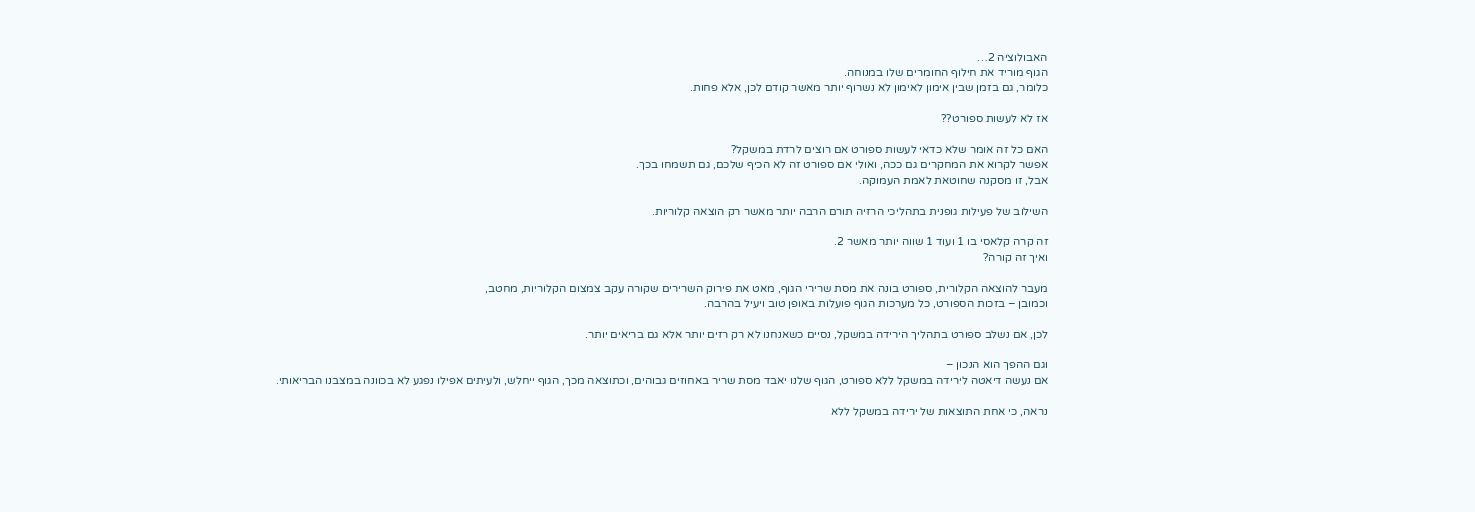האבולוציה 2…
הגוף מוריד את חילוף החומרים שלו במנוחה.
כלומר, גם בזמן שבין אימון לאימון לא נשרוף יותר מאשר קודם לכן, אלא פחות.

אז לא לעשות ספורט??

האם כל זה אומר שלא כדאי לעשות ספורט אם רוצים לרדת במשקל?
אפשר לקרוא את המחקרים גם ככה, ואולי אם ספורט זה לא הכיף שלכם, גם תשמחו בכך.
אבל, זו מסקנה שחוטאת לאמת העמוקה.

השילוב של פעילות גופנית בתהליכי הרזיה תורם הרבה יותר מאשר רק הוצאה קלוריות.

זה קרה קלאסי בו 1 ועוד 1 שווה יותר מאשר 2.
ואיך זה קורה?

מעבר להוצאה הקלורית, ספורט בונה את מסת שרירי הגוף, מאט את פירוק השרירים שקורה עקב צמצום הקלוריות, מחטב,
וכמובן – בזכות הספורט, כל מערכות הגוף פועלות באופן טוב ויעיל בהרבה.

לכן, אם נשלב ספורט בתהליך הירידה במשקל, נסיים כשאנחנו לא רק רזים יותר אלא גם בריאים יותר.

וגם ההפך הוא הנכון –
אם נעשה דיאטה לירידה במשקל ללא ספורט, הגוף שלנו יאבד מסת שריר באחוזים גבוהים, וכתוצאה מכך, הגוף ייחלש, ולעיתים אפילו נפגע לא בכוונה במצבנו הבריאותי.

נראה, כי אחת התוצאות של ירידה במשקל ללא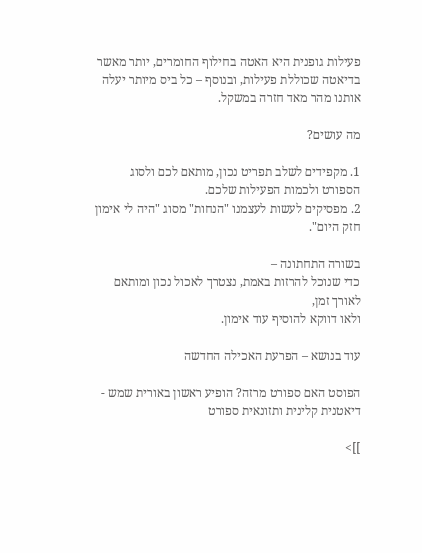פעילות גופנית היא האטה בחילוף החומרים, יותר מאשר בדיאטה שכוללת פעילות, ובנוסף – כל ביס מיותר יעלה אותנו מהר מאד חזרה במשקל.

מה עושים?

1. מקפידים לשלב תפריט נכון, מותאם לכם ולסוג הספורט ולכמות הפעילות שלכם.
2. מפסיקים לעשות לעצמנו "הנחות" מסוג "היה לי אימון חזק היום".

בשורה התחתונה –
כדי שנוכל להרזות באמת, נצטרך לאכול נכון ומותאם לאורך זמן,
ולאו דווקא להוסיף עוד אימון.

עוד בנושא – הפרעת האכילה החדשה

הפוסט האם ספורט מרזה? הופיע ראשון באורית שמש - דיאטנית קלינית ותזונאית ספורט

]]>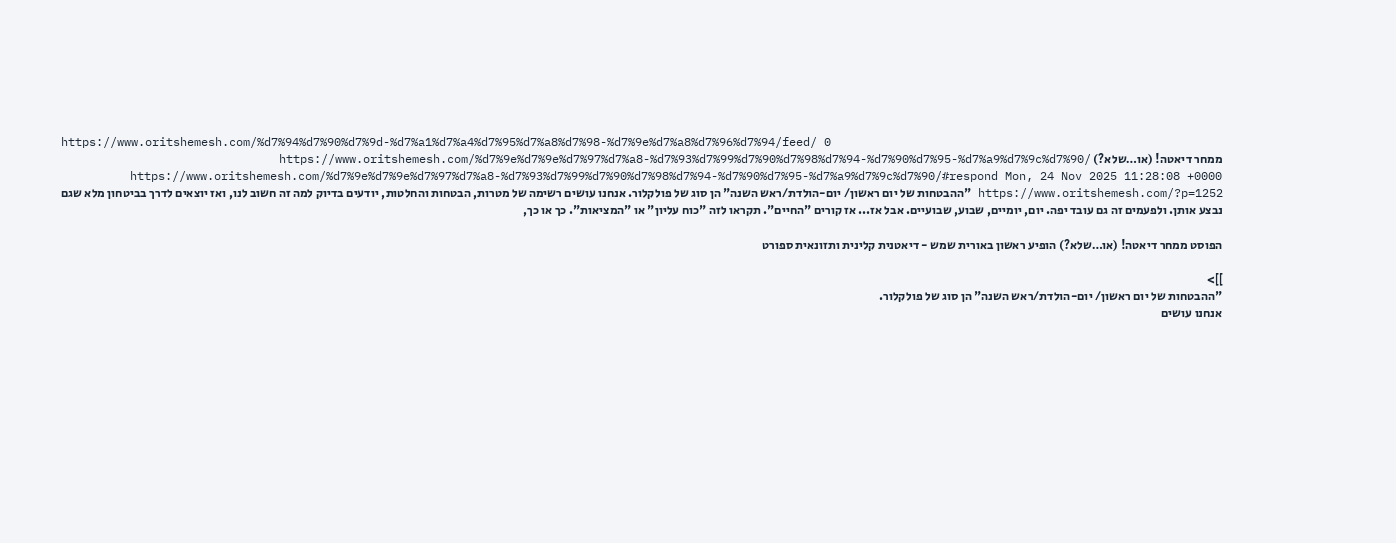https://www.oritshemesh.com/%d7%94%d7%90%d7%9d-%d7%a1%d7%a4%d7%95%d7%a8%d7%98-%d7%9e%d7%a8%d7%96%d7%94/feed/ 0
ממחר דיאטה! (או…שלא?) https://www.oritshemesh.com/%d7%9e%d7%9e%d7%97%d7%a8-%d7%93%d7%99%d7%90%d7%98%d7%94-%d7%90%d7%95-%d7%a9%d7%9c%d7%90/ https://www.oritshemesh.com/%d7%9e%d7%9e%d7%97%d7%a8-%d7%93%d7%99%d7%90%d7%98%d7%94-%d7%90%d7%95-%d7%a9%d7%9c%d7%90/#respond Mon, 24 Nov 2025 11:28:08 +0000 https://www.oritshemesh.com/?p=1252 "ההבטחות של יום ראשון/ יום-הולדת/ראש השנה" הן סוג של פולקלור. אנחנו עושים רשימה של מטרות, הבטחות והחלטות, יודעים בדיוק למה זה חשוב לנו, ואז יוצאים לדרך בביטחון מלא שגם נבצע אותן. ולפעמים זה גם עובד יפה. יום, יומיים, שבוע, שבועיים. אבל אז... אז קורים "החיים". תקראו לזה "כוח עליון" או "המציאות". כך או כך,

הפוסט ממחר דיאטה! (או…שלא?) הופיע ראשון באורית שמש - דיאטנית קלינית ותזונאית ספורט

]]>
"ההבטחות של יום ראשון/ יום-הולדת/ראש השנה" הן סוג של פולקלור.
אנחנו עושים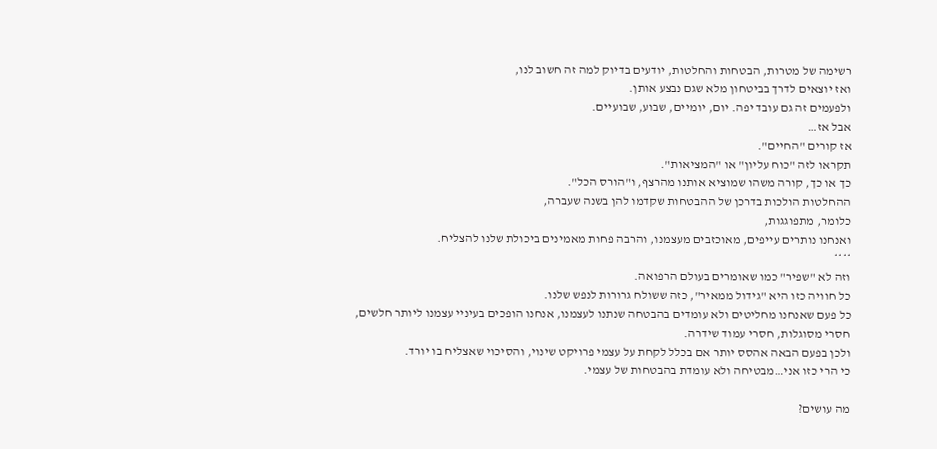רשימה של מטרות, הבטחות והחלטות, יודעים בדיוק למה זה חשוב לנו,
ואז יוצאים לדרך בביטחון מלא שגם נבצע אותן.
ולפעמים זה גם עובד יפה. יום, יומיים, שבוע, שבועיים.
אבל אז…
אז קורים "החיים".
תקראו לזה "כוח עליון" או "המציאות".
כך או כך, קורה משהו שמוציא אותנו מהרצף, ו"הורס הכל".
ההחלטות הולכות בדרכן של ההבטחות שקדמו להן בשנה שעברה,
כלומר, מתפוגגות,
ואנחנו נותרים עייפים, מאוכזבים מעצמנו, והרבה פחות מאמינים ביכולת שלנו להצליח.
****
וזה לא "שפיר" כמו שאומרים בעולם הרפואה.
כל חוויה כזו היא "גידול ממאיר", כזה ששולח גרורות לנפש שלנו.
כל פעם שאנחנו מחליטים ולא עומדים בהבטחה שנתנו לעצמנו, אנחנו הופכים בעיניי עצמנו ליותר חלשים, חסרי מסוגלות, חסרי עמוד שידרה.
ולכן בפעם הבאה אהסס יותר אם בכלל לקחת על עצמי פרויקט שינוי, והסיכוי שאצליח בו יורד.
כי הרי כזו אני…מבטיחה ולא עומדת בהבטחות של עצמי.

מה עושים?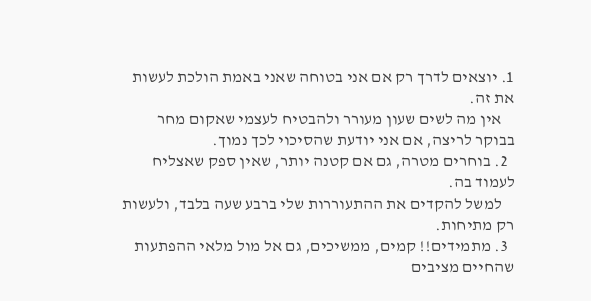1. יוצאים לדרך רק אם אני בטוחה שאני באמת הולכת לעשות את זה.
    אין מה לשים שעון מעורר ולהבטיח לעצמי שאקום מחר בבוקר לריצה, אם אני יודעת שהסיכוי לכך נמוך.
  2. בוחרים מטרה, גם אם קטנה יותר, שאין ספק שאצליח לעמוד בה.
    למשל להקדים את ההתעוררות שלי ברבע שעה בלבד, ולעשות רק מתיחות.
  3. מתמידים!! קמים, ממשיכים, גם אל מול מלאי ההפתעות שהחיים מציבים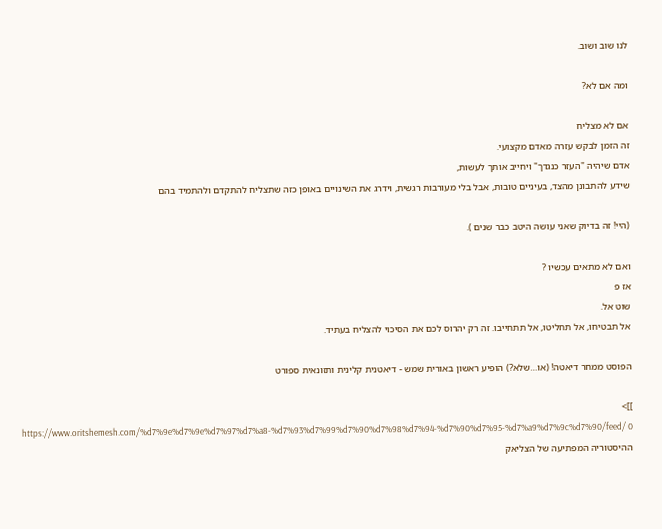לנו שוב ושוב.

ומה אם לא?

אם לא מצליח
זה הזמן לבקש עזרה מאדם מקצועי.
אדם שיהיה "העזר כנגדך" ויחייב אותך לעשות,
שידע להתבונן מהצד, בעיניים טובות, אבל בלי מעורבות רגשית, וידרג את השינויים באופן כזה שתצליח להתקדם ולהתמיד בהם

(היי! זה בדיוק שאני עושה היטב כבר שנים ).

ואם לא מתאים עכשיו ?
אז פ
שוט אל.
אל תבטיחו, אל תחליטו, אל תתחייבו. זה רק יהרוס לכם את הסיכוי להצליח בעתיד.

הפוסט ממחר דיאטה! (או…שלא?) הופיע ראשון באורית שמש - דיאטנית קלינית ותזונאית ספורט

]]>
https://www.oritshemesh.com/%d7%9e%d7%9e%d7%97%d7%a8-%d7%93%d7%99%d7%90%d7%98%d7%94-%d7%90%d7%95-%d7%a9%d7%9c%d7%90/feed/ 0
ההיסטוריה המפתיעה של הצליאק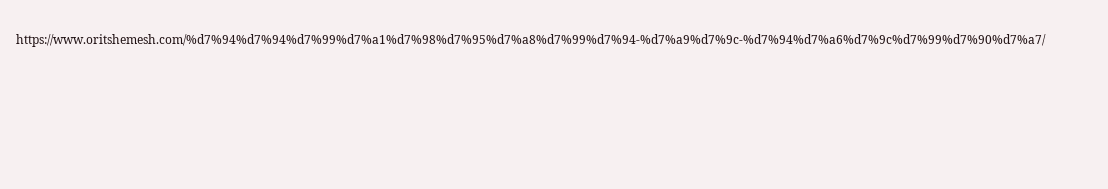https://www.oritshemesh.com/%d7%94%d7%94%d7%99%d7%a1%d7%98%d7%95%d7%a8%d7%99%d7%94-%d7%a9%d7%9c-%d7%94%d7%a6%d7%9c%d7%99%d7%90%d7%a7/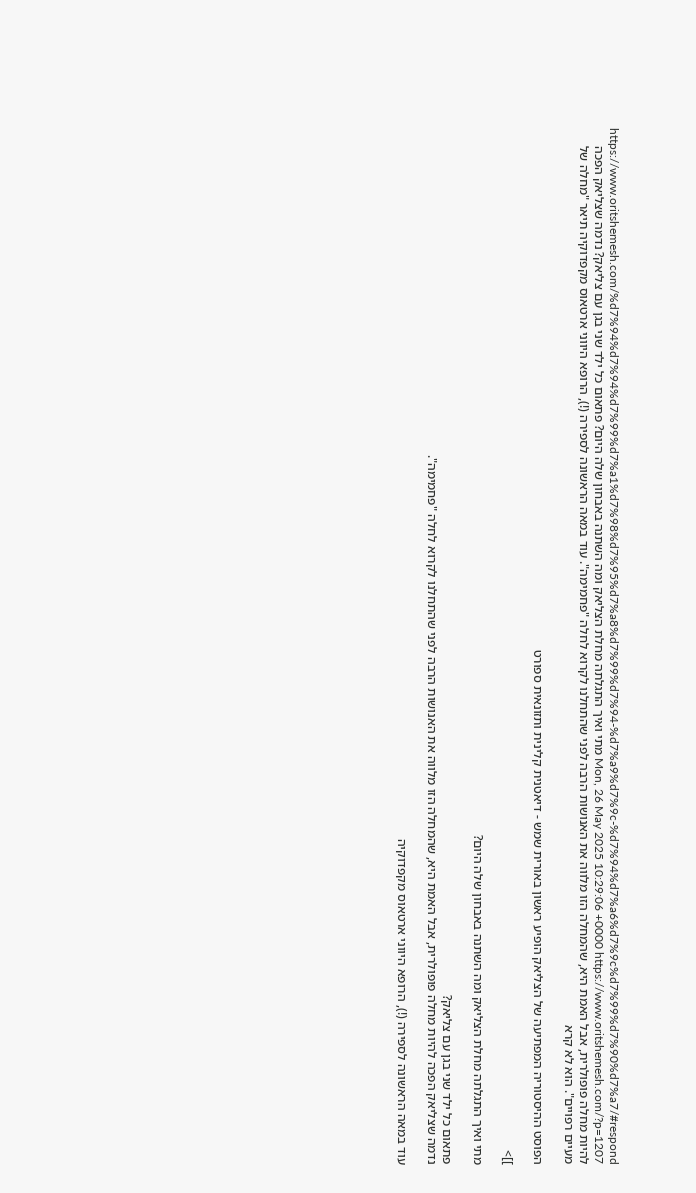https://www.oritshemesh.com/%d7%94%d7%94%d7%99%d7%a1%d7%98%d7%95%d7%a8%d7%99%d7%94-%d7%a9%d7%9c-%d7%94%d7%a6%d7%9c%d7%99%d7%90%d7%a7/#respond Mon, 26 May 2025 10:29:06 +0000 https://www.oritshemesh.com/?p=1207 מתי ואיך התגלתה מחלת הצליאק ומה השתנה באבחון שלה היום? פתאום כל ילד שני בגן עם צליאק? נדמה שצליאק הפכה להיות מחלה פופולרית, אבל האמת היא, שהמחלה הזו מלווה את האנושות הרבה לפני שהתחלנו לקרוא לחלה "פחמימה". עוד במאה הראשונה לספירה (!), הרופא היווני ארטאוס מקפדוקיה תיאר "מחלה של מעיים רפויים". הוא לא קרא

הפוסט ההיסטוריה המפתיעה של הצליאק הופיע ראשון באורית שמש - דיאטנית קלינית ותזונאית ספורט

]]>

מתי ואיך התגלתה מחלת הצליאק ומה השתנה באבחון שלה היום?

פתאום כל ילד שני בגן עם צליאק?
נדמה שצליאק הפכה להיות מחלה פופולרית, אבל האמת היא, שהמחלה הזו מלווה את האנושות הרבה לפני שהתחלנו לקרוא לחלה "פחמימה".

עוד במאה הראשונה לספירה (!), הרופא היווני ארטאוס מקפדוקיה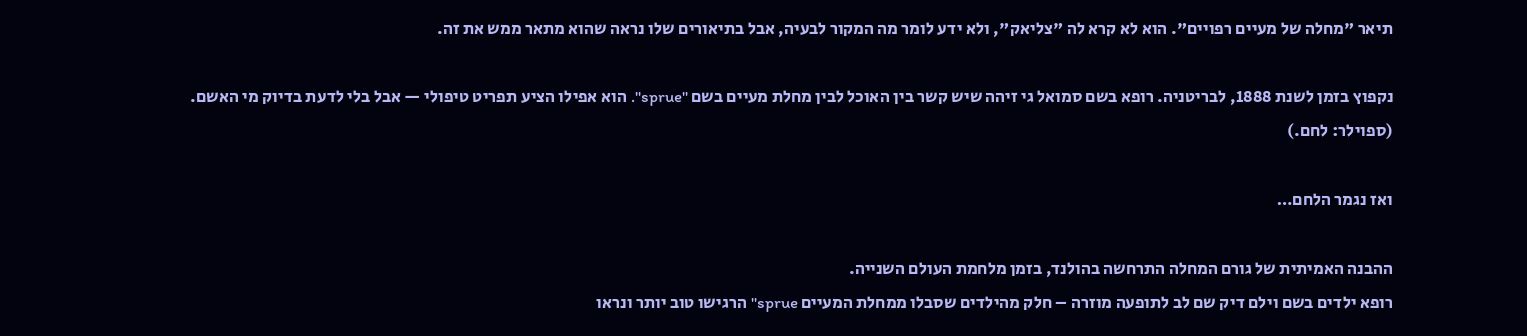תיאר "מחלה של מעיים רפויים". הוא לא קרא לה "צליאק", ולא ידע לומר מה המקור לבעיה, אבל בתיאורים שלו נראה שהוא מתאר ממש את זה.

נקפוץ בזמן לשנת 1888, לבריטניה. רופא בשם סמואל גי זיהה שיש קשר בין האוכל לבין מחלת מעיים בשם "sprue". הוא אפילו הציע תפריט טיפולי — אבל בלי לדעת בדיוק מי האשם.
(ספוילר: לחם.)

ואז נגמר הלחם…

ההבנה האמיתית של גורם המחלה התרחשה בהולנד, בזמן מלחמת העולם השנייה.
רופא ילדים בשם וילם דיק שם לב לתופעה מוזרה – חלק מהילדים שסבלו ממחלת המעיים sprue" הרגישו טוב יותר ונראו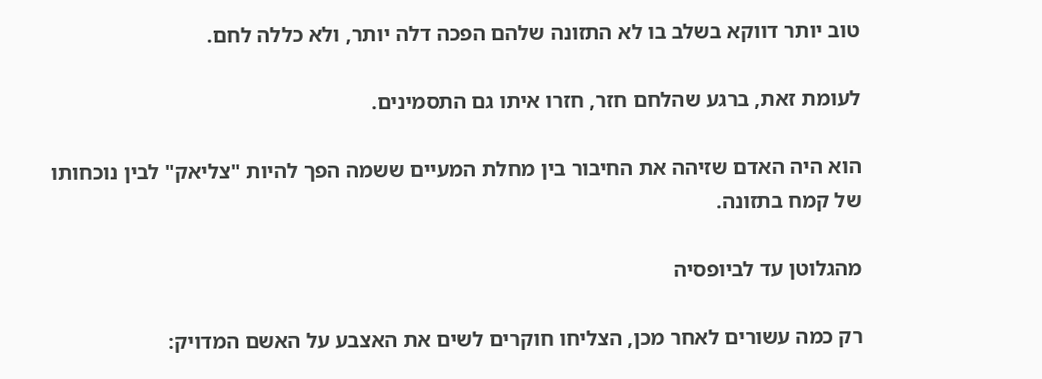טוב יותר דווקא בשלב בו לא התזונה שלהם הפכה דלה יותר, ולא כללה לחם.

לעומת זאת, ברגע שהלחם חזר, חזרו איתו גם התסמינים.

הוא היה האדם שזיהה את החיבור בין מחלת המעיים ששמה הפך להיות "צליאק" לבין נוכחותו של קמח בתזונה.

מהגלוטן עד לביופסיה

רק כמה עשורים לאחר מכן, הצליחו חוקרים לשים את האצבע על האשם המדויק: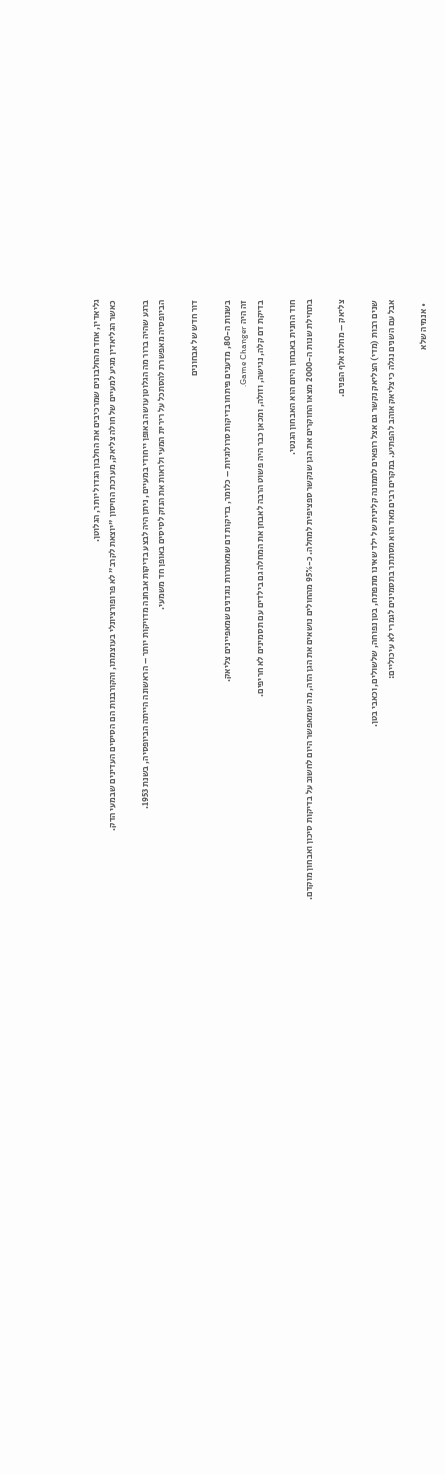גליאדין, אחד מהחלבונים שמרכיבים את החלבון הגדול יותר, הגלוטן.
כאשר הגליאדין מגיע למעיים של חולה צליאק, מערכת החיסון "יוצאת לקרב" לא פרופורציונלי בעוצמתו, והקורבנות הם הסיסים העדינים שבמעי הדק.

ברגע שהיה ברור מה הגלוטן עושה באופן ייחודי במעיים, ניתן היה לבצע בדיקות אבחנה מדויקות יותר – הראשונה הייתה הביופסיה, בשנת 1953.
הביופסיה מאפשרת להסתכל על רירית המעי ולראות את הנזק לסיסים באופן חד משמעי.

דור חדש של אבחונים

בשנות ה-80, מדענים פיתחו בדיקות סרולוגיות – כלומר, בדיקות דם שמאתרות נוגדנים שמאפיינים צליאק.
זה היה Game Changer.
בדיקת דם קלה, נגישה, וזולה, ומכאן כבר היה פשוט הרבה לאבחן את המחלה גם בילדים עם תסמינים לא חריפים.

חוד החנית באבחון היום הוא האבחון הגנטי.
בתחילת שנות ה-2000 מצאו החוקרים את הגן שנקשר ספציפית למחלה. כ-95% מהחולים נושאים את הגן הזה, מה שמאפשר היום לחשוב על בדיקות סיכון ואבחון מוקדם.

צליאק – מחלת אלף הפנים.

שנים רבות (מדי) הצליאק נקשר גם אצל רופאים לתמונה קלינית של ילד שאינו מתפתח, בטן נפוחה, שלשולים, וכאבי בטן.
אבל עם השנים נגלה כי צליאק אוהב להפתיע. במקרים רבים מאד הוא מסתתר בתסמינים לגמרי לא עיכוליים:

  • אנמיה שלא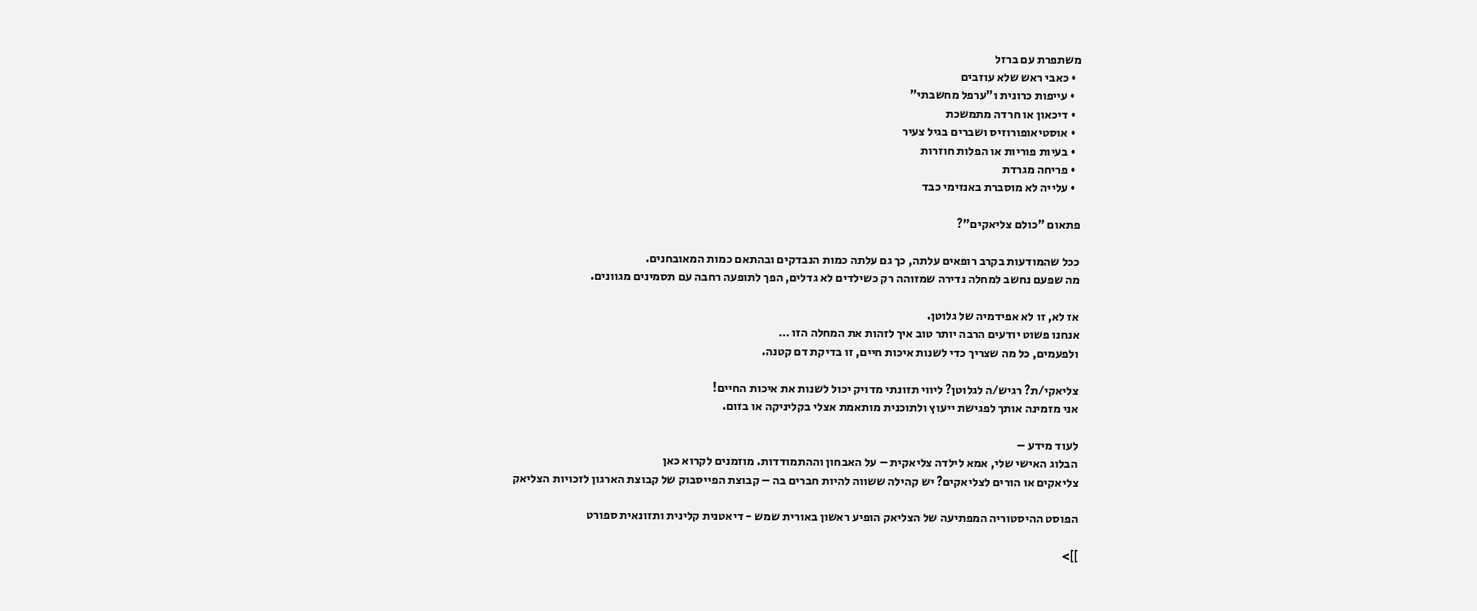משתפרת עם ברזל
  • כאבי ראש שלא עוזבים
  • עייפות כרונית ו"ערפל מחשבתי"
  • דיכאון או חרדה מתמשכת
  • אוסטיאופורוזיס ושברים בגיל צעיר
  • בעיות פוריות או הפלות חוזרות
  • פריחה מגרדת
  • עלייה לא מוסברת באנזימי כבד

פתאום "כולם צליאקים"?

ככל שהמודעות בקרב רופאים עלתה, כך גם עלתה כמות הנבדקים ובהתאם כמות המאובחנים.
מה שפעם נחשב למחלה נדירה שמזוהה רק כשילדים לא גדלים, הפך לתופעה רחבה עם תסמינים מגוונים.

אז לא, זו לא אפידמיה של גלוטן.
אנחנו פשוט יודעים הרבה יותר טוב איך לזהות את המחלה הזו …
ולפעמים, כל מה שצריך כדי לשנות איכות חיים, זו בדיקת דם קטנה.

צליאקי/ת? רגיש/ה לגלוטן? ליווי תזונתי מדויק יכול לשנות את איכות החיים!
אני מזמינה אותך לפגישת ייעוץ ולתוכנית מותאמת אצלי בקליניקה או בזום.

לעוד מידע –
הבלוג האישי שלי, אמא לילדה צליאקית – על האבחון וההתמודדות. מוזמנים לקרוא כאן
צליאקים או הורים לצליאקים? יש קהילה ששווה להיות חברים בה – קבוצת הפייסבוק של קבוצת הארגון לזכויות הצליאק

הפוסט ההיסטוריה המפתיעה של הצליאק הופיע ראשון באורית שמש - דיאטנית קלינית ותזונאית ספורט

]]>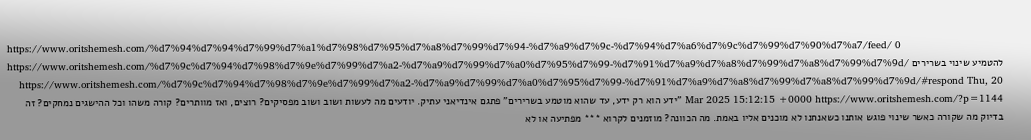https://www.oritshemesh.com/%d7%94%d7%94%d7%99%d7%a1%d7%98%d7%95%d7%a8%d7%99%d7%94-%d7%a9%d7%9c-%d7%94%d7%a6%d7%9c%d7%99%d7%90%d7%a7/feed/ 0
להטמיע שינוי בשרירים https://www.oritshemesh.com/%d7%9c%d7%94%d7%98%d7%9e%d7%99%d7%a2-%d7%a9%d7%99%d7%a0%d7%95%d7%99-%d7%91%d7%a9%d7%a8%d7%99%d7%a8%d7%99%d7%9d/ https://www.oritshemesh.com/%d7%9c%d7%94%d7%98%d7%9e%d7%99%d7%a2-%d7%a9%d7%99%d7%a0%d7%95%d7%99-%d7%91%d7%a9%d7%a8%d7%99%d7%a8%d7%99%d7%9d/#respond Thu, 20 Mar 2025 15:12:15 +0000 https://www.oritshemesh.com/?p=1144 "ידע הוא רק ידע, עד שהוא מוטמע בשרירים" פתגם אינדיאני עתיק. יודעים מה לעשות ושוב ושוב מפסיקים? רוצים, ואז מוותרים? קורה משהו וכל ההישגים נמחקים? זה בדיוק מה שקורה כאשר שינוי פוגש אותנו כשאנחנו לא מוכנים אליו באמת. מה הכוונה? מוזמנים לקרוא *** מפתיעה או לא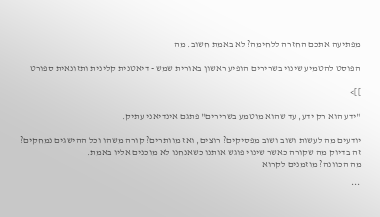מפתיעה אתכם החזרה ללחימה? לא באמת חשוב. מה

הפוסט להטמיע שינוי בשרירים הופיע ראשון באורית שמש - דיאטנית קלינית ותזונאית ספורט

]]>

"ידע הוא רק ידע, עד שהוא מוטמע בשרירים" פתגם אינדיאני עתיק.

יודעים מה לעשות ושוב ושוב מפסיקים? רוצים, ואז מוותרים? קורה משהו וכל ההישגים נמחקים?
זה בדיוק מה שקורה כאשר שינוי פוגש אותנו כשאנחנו לא מוכנים אליו באמת.
מה הכוונה? מוזמנים לקרוא

***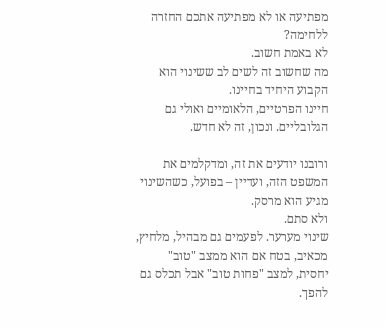מפתיעה או לא מפתיעה אתכם החזרה ללחימה?
לא באמת חשוב.
מה שחשוב זה לשים לב ששינוי הוא הקבוע היחיד בחיינו.
חיינו הפרטיים, הלאומיים ואולי גם הגלובליים. ונכון, זה לא חדש.

ורובנו יודעים את זה, ומדקלמים את המשפט הזה, ועדיין – בפועל, כשהשינוי מגיע הוא מרסק.
ולא סתם.
שינוי מערער. לפעמים גם מבהיל, מלחיץ, מכאיב, בטח אם הוא ממצב "טוב" יחסית, למצב "פחות טוב" אבל תכלס גם להפך.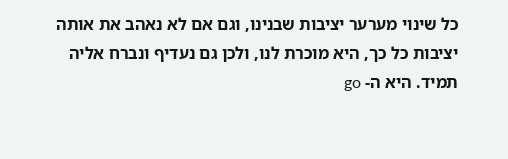כל שינוי מערער יציבות שבנינו, וגם אם לא נאהב את אותה יציבות כל כך, היא מוכרת לנו, ולכן גם נעדיף ונברח אליה תמיד. היא ה- go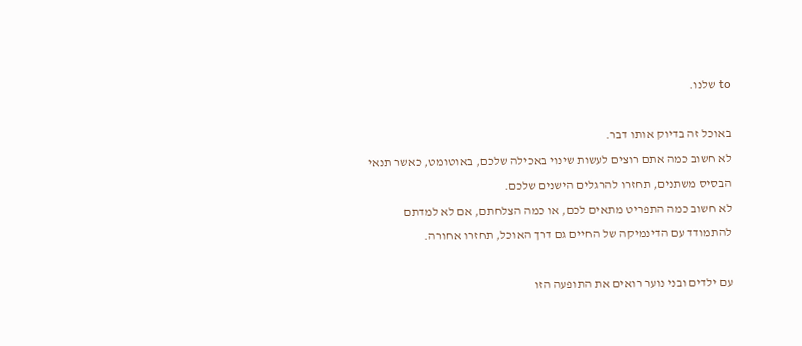to שלנו.

באוכל זה בדיוק אותו דבר.
לא חשוב כמה אתם רוצים לעשות שינוי באכילה שלכם, באוטומט, כאשר תנאי הבסיס משתנים, תחזרו להרגלים הישנים שלכם.
לא חשוב כמה התפריט מתאים לכם, או כמה הצלחתם, אם לא למדתם להתמודד עם הדינמיקה של החיים גם דרך האוכל, תחזרו אחורה.

עם ילדים ובני נוער רואים את התופעה הזו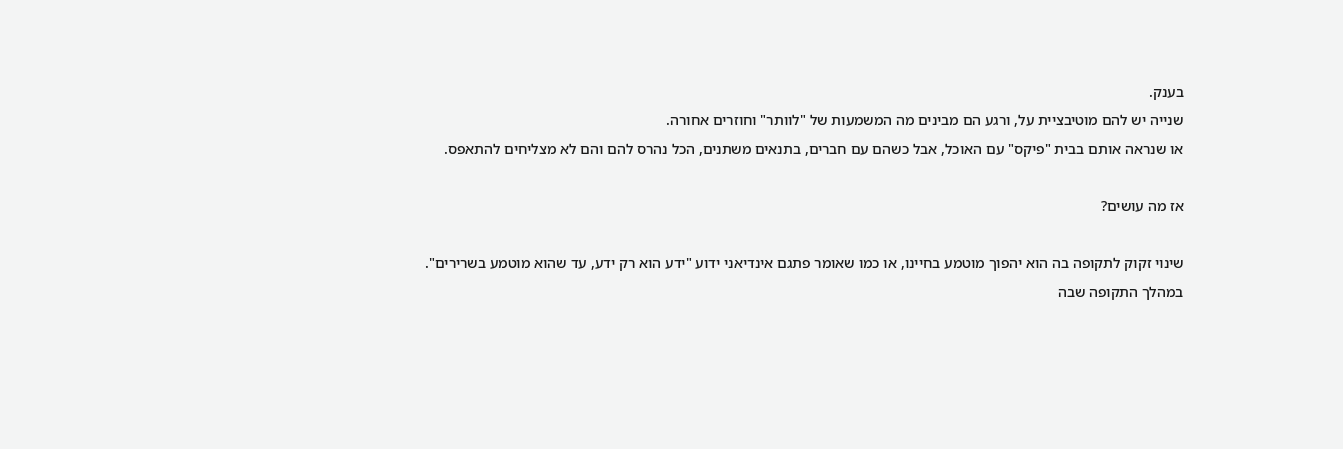בענק.
שנייה יש להם מוטיבציית על, ורגע הם מבינים מה המשמעות של "לוותר" וחוזרים אחורה.
או שנראה אותם בבית "פיקס" עם האוכל, אבל כשהם עם חברים, בתנאים משתנים, הכל נהרס להם והם לא מצליחים להתאפס.

אז מה עושים?

שינוי זקוק לתקופה בה הוא יהפוך מוטמע בחיינו, או כמו שאומר פתגם אינדיאני ידוע "ידע הוא רק ידע, עד שהוא מוטמע בשרירים".
במהלך התקופה שבה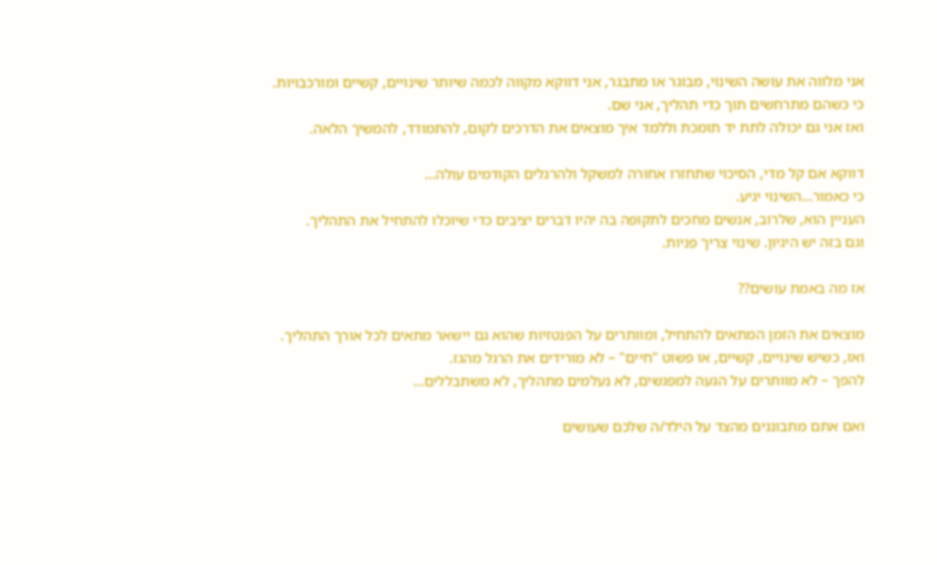אני מלווה את עושה השינוי, מבוגר או מתבגר, אני דווקא מקווה לכמה שיותר שינויים, קשיים ומורכבויות.
כי כשהם מתרחשים תוך כדי תהליך, אני שם.
ואז אני גם יכולה לתת יד תומכת וללמד איך מוצאים את הדרכים לקום, להתמודד, להמשיך הלאה.

דווקא אם קל מדי, הסיכוי שתחזרו אחורה למשקל ולהרגלים הקודמים עולה…
כי כאמור…השינוי יגיע.
העניין הוא, שלרוב, אנשים מחכים לתקופה בה יהיו דברים יציבים כדי שיוכלו להתחיל את התהליך.
וגם בזה יש היגיון. שינוי צריך פניות.

אז מה באמת עושים??

מוצאים את הזמן המתאים להתחיל, ומוותרים על הפנטזיות שהוא גם יישאר מתאים לכל אורך התהליך.
ואז, כשיש שינויים, קשיים, או פשוט "חיים" – לא מורידים את הרגל מהגז.
להפך – לא מוותרים על הגעה למפגשים, לא נעלמים מתהליך, לא משתבללים…

ואם אתם מתבוננים מהצד על הילד/ה שלכם שעושים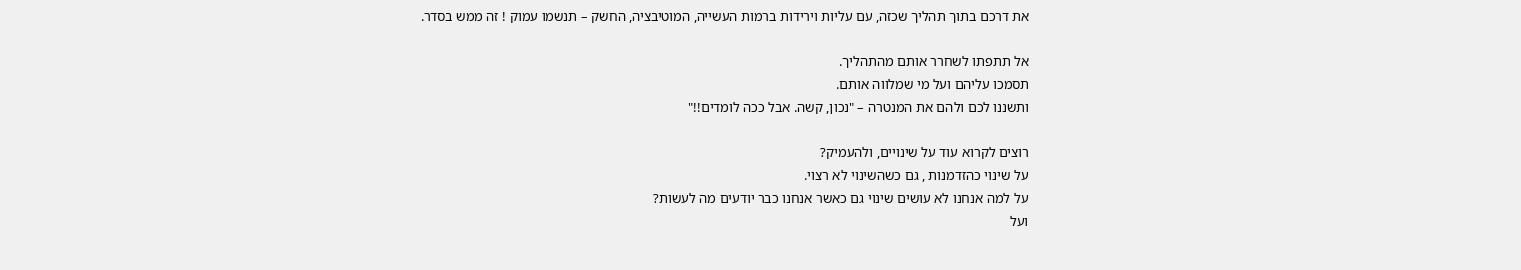את דרכם בתוך תהליך שכזה, עם עליות וירידות ברמות העשייה, המוטיבציה, החשק – תנשמו עמוק ! זה ממש בסדר.

אל תתפתו לשחרר אותם מהתהליך.
תסמכו עליהם ועל מי שמלווה אותם.
ותשננו לכם ולהם את המנטרה – "נכון, קשה. אבל ככה לומדים!!"

רוצים לקרוא עוד על שינויים, ולהעמיק?
על שינוי כהזדמנות , גם כשהשינוי לא רצוי.
על למה אנחנו לא עושים שינוי גם כאשר אנחנו כבר יודעים מה לעשות?
ועל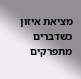מציאת איזון כשדברים מתפרקים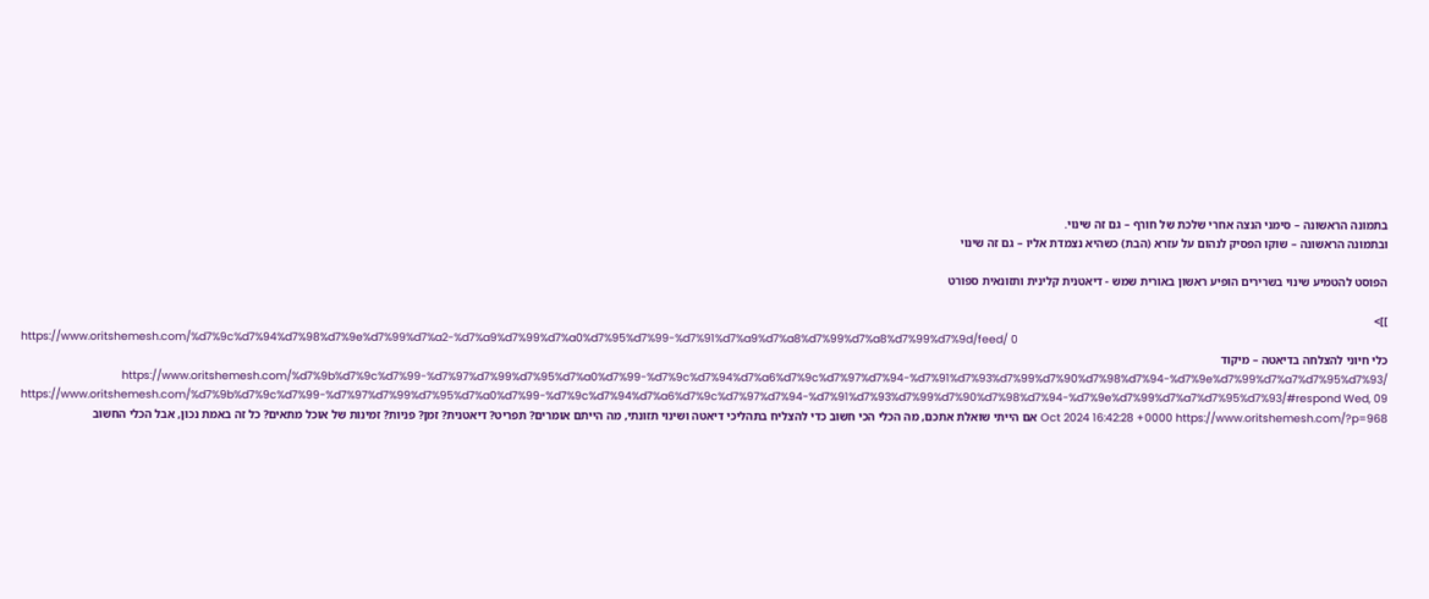בתמונה הראשונה – סימני הנצה אחרי שלכת של חורף – גם זה שינוי.
ובתמונה הראשונה – שוקו הפסיק לנהום על עזרא (הבת) כשהיא נצמדת אליו – גם זה שינוי

הפוסט להטמיע שינוי בשרירים הופיע ראשון באורית שמש - דיאטנית קלינית ותזונאית ספורט

]]>
https://www.oritshemesh.com/%d7%9c%d7%94%d7%98%d7%9e%d7%99%d7%a2-%d7%a9%d7%99%d7%a0%d7%95%d7%99-%d7%91%d7%a9%d7%a8%d7%99%d7%a8%d7%99%d7%9d/feed/ 0
כלי חיוני להצלחה בדיאטה – מיקוד https://www.oritshemesh.com/%d7%9b%d7%9c%d7%99-%d7%97%d7%99%d7%95%d7%a0%d7%99-%d7%9c%d7%94%d7%a6%d7%9c%d7%97%d7%94-%d7%91%d7%93%d7%99%d7%90%d7%98%d7%94-%d7%9e%d7%99%d7%a7%d7%95%d7%93/ https://www.oritshemesh.com/%d7%9b%d7%9c%d7%99-%d7%97%d7%99%d7%95%d7%a0%d7%99-%d7%9c%d7%94%d7%a6%d7%9c%d7%97%d7%94-%d7%91%d7%93%d7%99%d7%90%d7%98%d7%94-%d7%9e%d7%99%d7%a7%d7%95%d7%93/#respond Wed, 09 Oct 2024 16:42:28 +0000 https://www.oritshemesh.com/?p=968 אם הייתי שואלת אתכם, מה הכלי הכי חשוב כדי להצליח בתהליכי דיאטה ושינוי תזונתי, מה הייתם אומרים? תפריט? דיאטנית? זמן? פניות? זמינות של אוכל מתאים? כל זה באמת נכון, אבל הכלי החשוב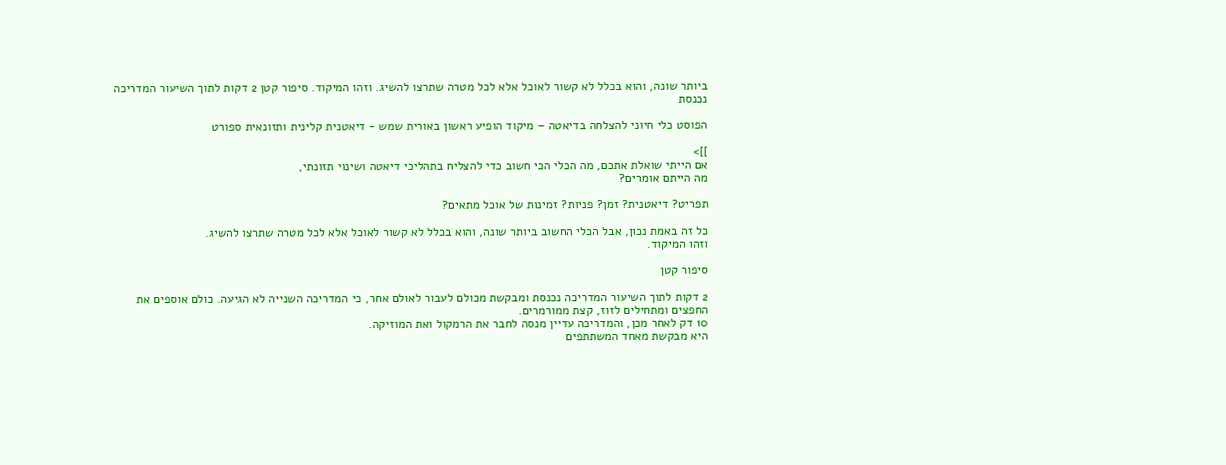ביותר שונה, והוא בכלל לא קשור לאוכל אלא לכל מטרה שתרצו להשיג. וזהו המיקוד. סיפור קטן 2 דקות לתוך השיעור המדריכה נכנסת

הפוסט כלי חיוני להצלחה בדיאטה – מיקוד הופיע ראשון באורית שמש - דיאטנית קלינית ותזונאית ספורט

]]>
אם הייתי שואלת אתכם, מה הכלי הכי חשוב כדי להצליח בתהליכי דיאטה ושינוי תזונתי,
מה הייתם אומרים?

תפריט? דיאטנית? זמן? פניות? זמינות של אוכל מתאים?

כל זה באמת נכון, אבל הכלי החשוב ביותר שונה, והוא בכלל לא קשור לאוכל אלא לכל מטרה שתרצו להשיג.
וזהו המיקוד.

סיפור קטן

2 דקות לתוך השיעור המדריכה נכנסת ומבקשת מכולם לעבור לאולם אחר, כי המדריכה השנייה לא הגיעה. כולם אוספים את החפצים ומתחילים לזוז, קצת ממורמרים.
10 דק לאחר מכן, והמדריכה עדיין מנסה לחבר את הרמקול ואת המוזיקה.
היא מבקשת מאחד המשתתפים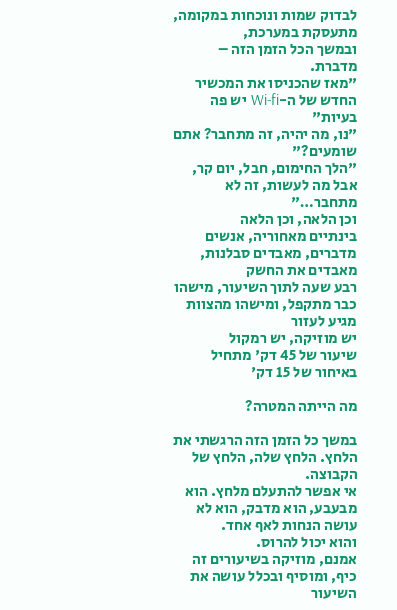לבדוק שמות ונוכחות במקומה, מתעסקת במערכת,
ובמשך הכל הזמן הזה – מדברת.
"מאז שהכניסו את המכשיר החדש של ה-Wi-fi יש פה בעיות"
"נו, מה יהיה, זה מתחבר? אתם שומעים?"
"הלך החימום, חבל, יום קר, אבל מה לעשות, זה לא מתחבר…"
וכן הלאה, וכן הלאה
בינתיים מאחוריה, אנשים מדברים, מאבדים סבלנות, מאבדים את החשק
רבע שעה לתוך השיעור, מישהו כבר מתקפל, ומישהו מהצוות מגיע לעזור
יש מוזיקה, יש רמקול
שיעור של 45 דק' מתחיל באיחור של 15 דק'

מה הייתה המטרה?

במשך כל הזמן הזה הרגשתי את הלחץ. הלחץ שלה, הלחץ של הקבוצה.
אי אפשר להתעלם מלחץ. הוא מבעבע, הוא מדבק, הוא לא עושה הנחות לאף אחד.
והוא יכול להרוס.
אמנם, מוזיקה בשיעורים זה כיף, ומוסיף ובכלל עושה את השיעור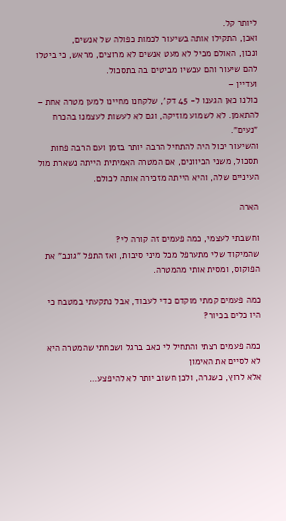ליותר קל.
ואכן, התקילו אותה בשיעור לכמות כפולה של אנשים,
ונכון, האולם מכיל לא מעט אנשים לא מרוצים, מראש, כי ביטלו להם שיעור והם עכשיו מביטים בה בתסכול.
ועדיין –
כולנו כאן הגענו ל- 45 דק', שלקחנו מחיינו למען מטרה אחת – להתאמן. לא לשמוע מוזיקה, וגם לא לעשות לעצמנו בהכרח "נעים".
והשיעור יכול היה להתחיל הרבה יותר בזמן ועם הרבה פחות תסכול, משני הכיוונים, אם המטרה האמיתית הייתה נשארת מול העיניים שלה, והיא הייתה מזכירה אותה לכולם.

הארה

וחשבתי לעצמי, כמה פעמים זה קורה לי?
שהמיקוד שלי מתערפל מכל מיני סיבות, ואז התפל "גונב" את הפוקוס, ומסית אותי מהמטרה.

כמה פעמים קמתי מוקדם כדי לעבוד, אבל נתקעתי במטבח כי היו כלים בכיור?

כמה פעמים רצתי והתחיל לי כאב ברגל ושכחתי שהמטרה היא לא לסיים את האימון
אלא לרוץ, כשגרה, ולכן חשוב יותר לא להיפצע…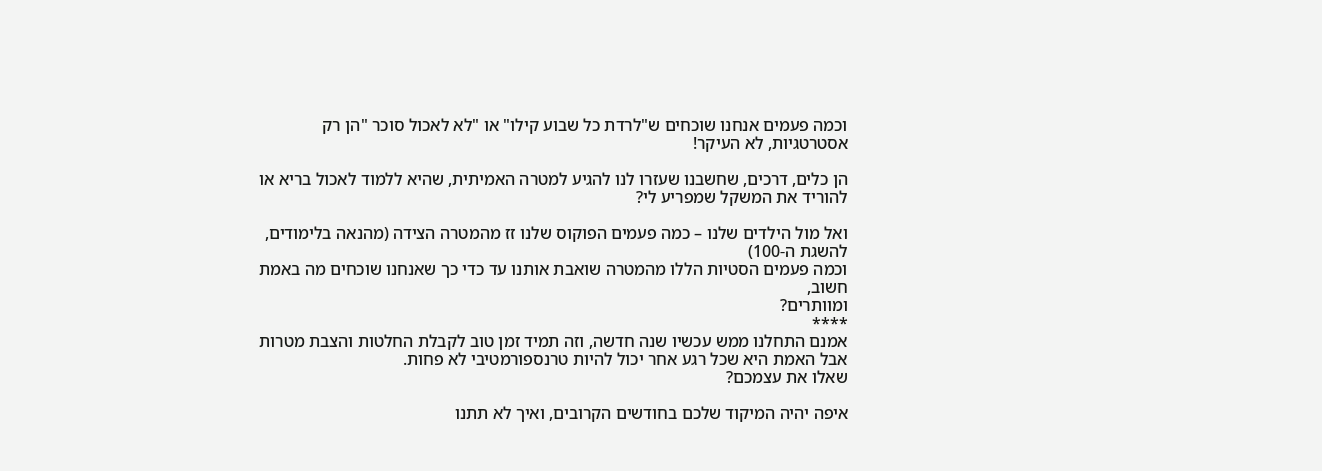וכמה פעמים אנחנו שוכחים ש"לרדת כל שבוע קילו" או "לא לאכול סוכר "הן רק אסטרטגיות, לא העיקר!

הן כלים, דרכים, שחשבנו שעזרו לנו להגיע למטרה האמיתית, שהיא ללמוד לאכול בריא או להוריד את המשקל שמפריע לי?

ואל מול הילדים שלנו – כמה פעמים הפוקוס שלנו זז מהמטרה הצידה (מהנאה בלימודים, להשגת ה-100)
וכמה פעמים הסטיות הללו מהמטרה שואבת אותנו עד כדי כך שאנחנו שוכחים מה באמת חשוב,
ומוותרים?
****
אמנם התחלנו ממש עכשיו שנה חדשה, וזה תמיד זמן טוב לקבלת החלטות והצבת מטרות
אבל האמת היא שכל רגע אחר יכול להיות טרנספורמטיבי לא פחות.
שאלו את עצמכם?

איפה יהיה המיקוד שלכם בחודשים הקרובים, ואיך לא תתנו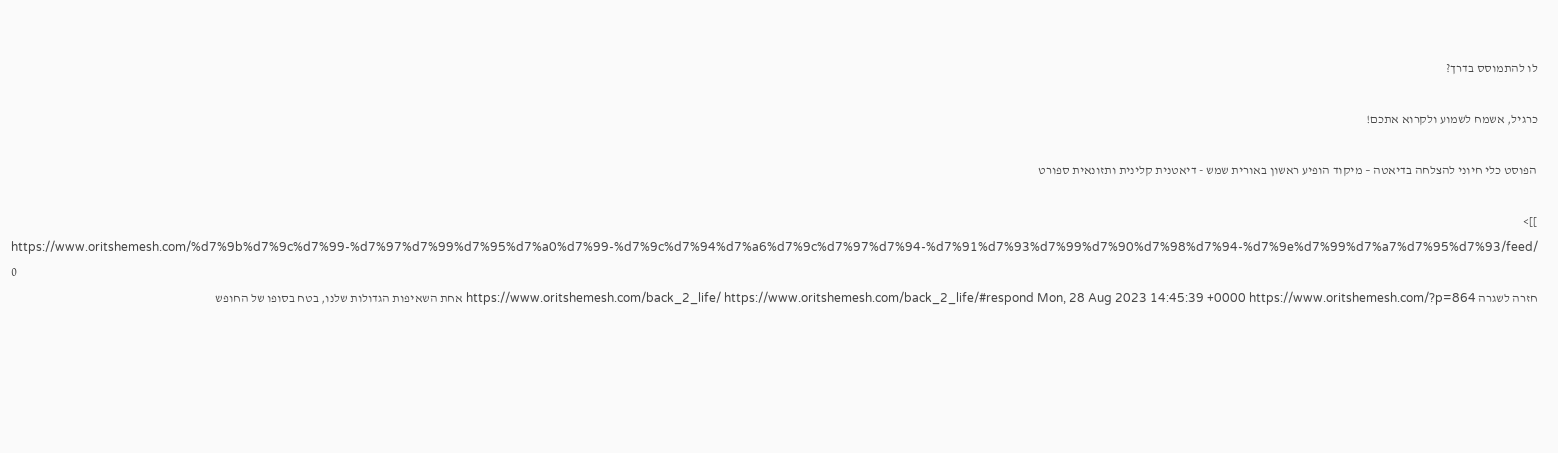לו להתמוסס בדרך?

כרגיל, אשמח לשמוע ולקרוא אתכם!

הפוסט כלי חיוני להצלחה בדיאטה – מיקוד הופיע ראשון באורית שמש - דיאטנית קלינית ותזונאית ספורט

]]>
https://www.oritshemesh.com/%d7%9b%d7%9c%d7%99-%d7%97%d7%99%d7%95%d7%a0%d7%99-%d7%9c%d7%94%d7%a6%d7%9c%d7%97%d7%94-%d7%91%d7%93%d7%99%d7%90%d7%98%d7%94-%d7%9e%d7%99%d7%a7%d7%95%d7%93/feed/ 0
חזרה לשגרה https://www.oritshemesh.com/back_2_life/ https://www.oritshemesh.com/back_2_life/#respond Mon, 28 Aug 2023 14:45:39 +0000 https://www.oritshemesh.com/?p=864 אחת השאיפות הגדולות שלנו, בטח בסופו של החופש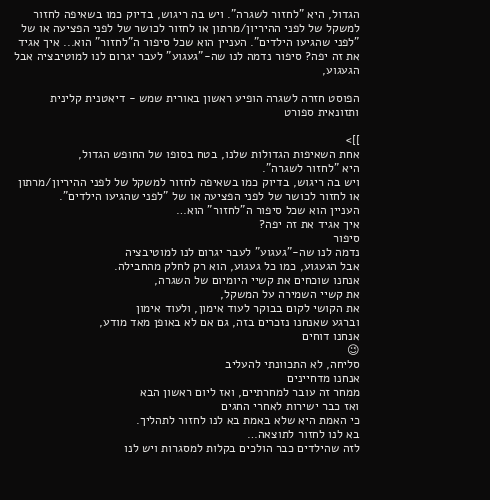הגדול, היא "לחזור לשגרה". ויש בה ריגוש, בדיוק כמו בשאיפה לחזור למשקל של לפני ההיריון/מרתון או לחזור לכושר של לפני הפציעה או של "לפני שהגיעו הילדים". העניין הוא שכל סיפור ה"לחזור" הוא... איך אגיד את זה יפה? סיפור נדמה לנו שה-"געגוע" לעבר יגרום לנו למוטיבציה אבל הגעגוע,

הפוסט חזרה לשגרה הופיע ראשון באורית שמש - דיאטנית קלינית ותזונאית ספורט

]]>
אחת השאיפות הגדולות שלנו, בטח בסופו של החופש הגדול,
היא "לחזור לשגרה".
ויש בה ריגוש, בדיוק כמו בשאיפה לחזור למשקל של לפני ההיריון/מרתון
או לחזור לכושר של לפני הפציעה או של "לפני שהגיעו הילדים".
העניין הוא שכל סיפור ה"לחזור" הוא…
איך אגיד את זה יפה?
סיפור
נדמה לנו שה-"געגוע" לעבר יגרום לנו למוטיבציה
אבל הגעגוע, כמו כל געגוע, הוא רק לחלק מהחבילה.
אנחנו שוכחים את קשיי היומיום של השגרה,
את קשיי השמירה על המשקל,
את הקושי לקום בבוקר לעוד אימון, ולעוד אימון
וברגע שאנחנו נזכרים בזה, גם אם לא באופן מאד מודע,
אנחנו דוחים
😉
סליחה, לא התכוונתי להעליב
אנחנו מדחיינים
ממחר זה עובר למחרתיים, ואז ליום ראשון הבא
ואז כבר ישירות לאחרי החגים
כי האמת היא שלא באמת בא לנו לחזור לתהליך.
בא לנו לחזור לתוצאה…
לזה שהילדים כבר הולכים בקלות למסגרות ויש לנו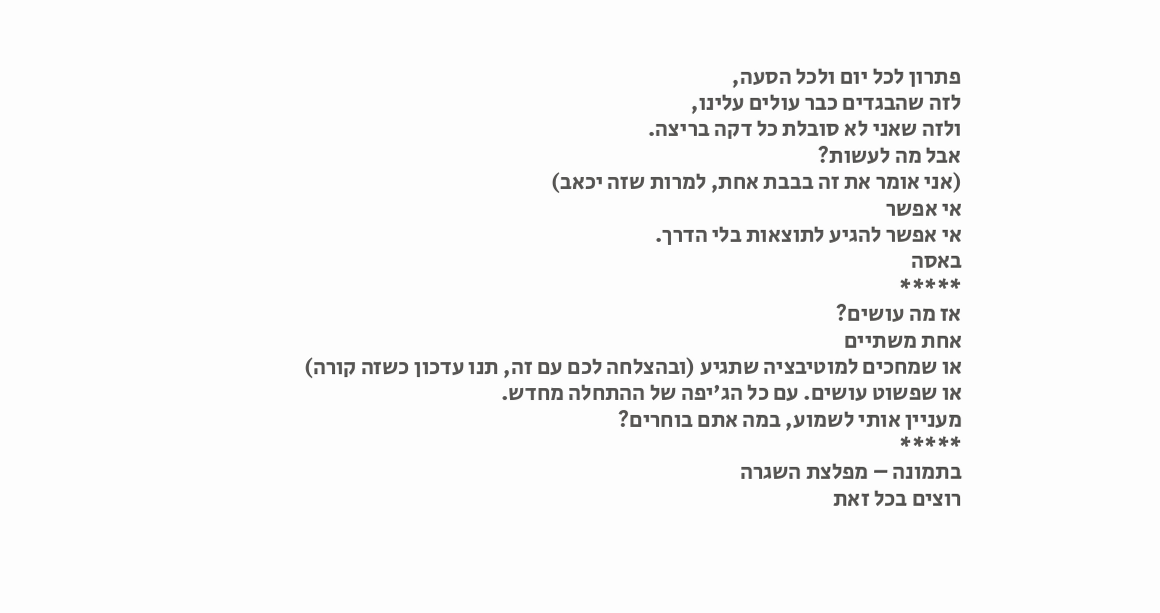פתרון לכל יום ולכל הסעה,
לזה שהבגדים כבר עולים עלינו,
ולזה שאני לא סובלת כל דקה בריצה.
אבל מה לעשות?
(אני אומר את זה בבבת אחת, למרות שזה יכאב)
אי אפשר
אי אפשר להגיע לתוצאות בלי הדרך.
באסה
*****
אז מה עושים?
אחת משתיים
או שמחכים למוטיבציה שתגיע (ובהצלחה לכם עם זה, תנו עדכון כשזה קורה)
או שפשוט עושים. עם כל הג'יפה של ההתחלה מחדש.
מעניין אותי לשמוע, במה אתם בוחרים?
*****
בתמונה – מפלצת השגרה
רוצים בכל זאת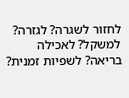לחזור לשגרה? לגזרה? למשקל? לאכילה בריאה? לשפיות זמנית?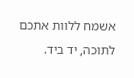אשמח ללוות אתכם לתוכה, יד ביד.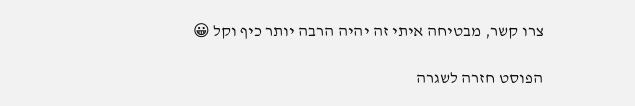צרו קשר, מבטיחה איתי זה יהיה הרבה יותר כיף וקל 😀

הפוסט חזרה לשגרה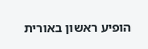הופיע ראשון באורית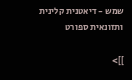שמש - דיאטנית קלינית ותזונאית ספורט

]]>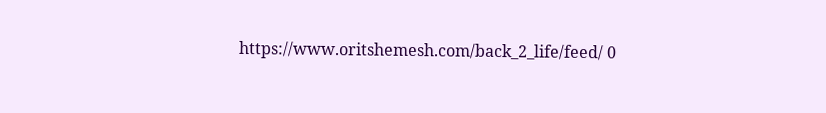https://www.oritshemesh.com/back_2_life/feed/ 0